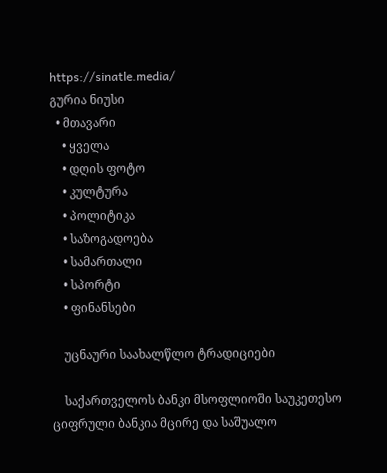https://sinatle.media/
გურია ნიუსი
  • მთავარი
    • ყველა
    • დღის ფოტო
    • კულტურა
    • პოლიტიკა
    • საზოგადოება
    • სამართალი
    • სპორტი
    • ფინანსები

    უცნაური საახალწლო ტრადიციები

    საქართველოს ბანკი მსოფლიოში საუკეთესო ციფრული ბანკია მცირე და საშუალო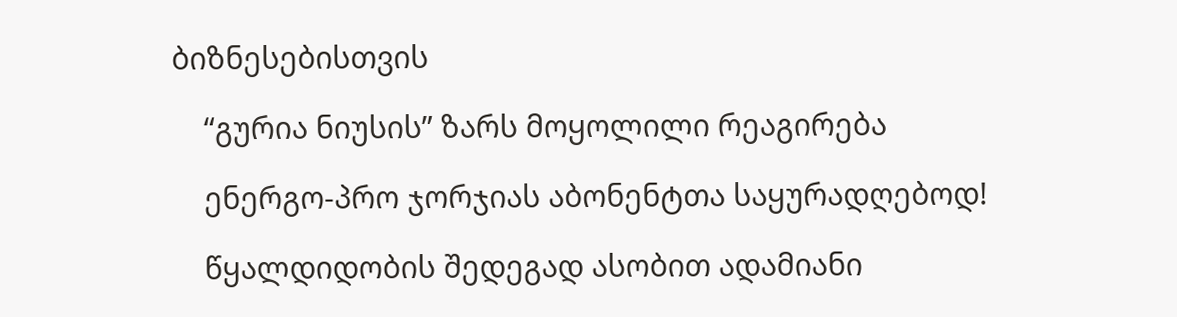ბიზნესებისთვის

    “გურია ნიუსის” ზარს მოყოლილი რეაგირება

    ენერგო-პრო ჯორჯიას აბონენტთა საყურადღებოდ!

    წყალდიდობის შედეგად ასობით ადამიანი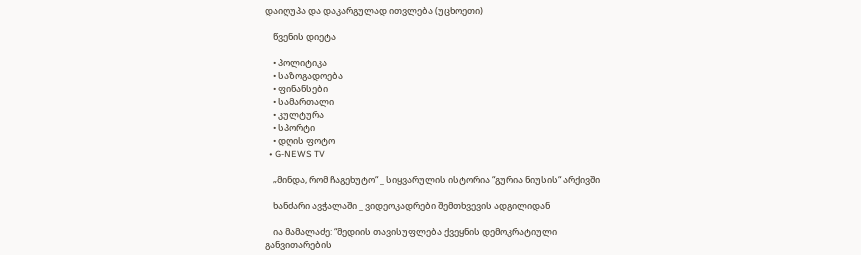დაიღუპა და დაკარგულად ითვლება (უცხოეთი)

    წვენის დიეტა

    • პოლიტიკა
    • საზოგადოება
    • ფინანსები
    • სამართალი
    • კულტურა
    • სპორტი
    • დღის ფოტო
  • G-NEWS TV

    „მინდა, რომ ჩაგეხუტო“ _ სიყვარულის ისტორია “გურია ნიუსის“ არქივში

    ხანძარი ავჭალაში _ ვიდეოკადრები შემთხვევის ადგილიდან

    ია მამალაძე: “მედიის თავისუფლება ქვეყნის დემოკრატიული განვითარების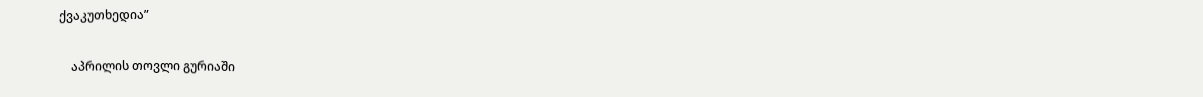ქვაკუთხედია”

    აპრილის თოვლი გურიაში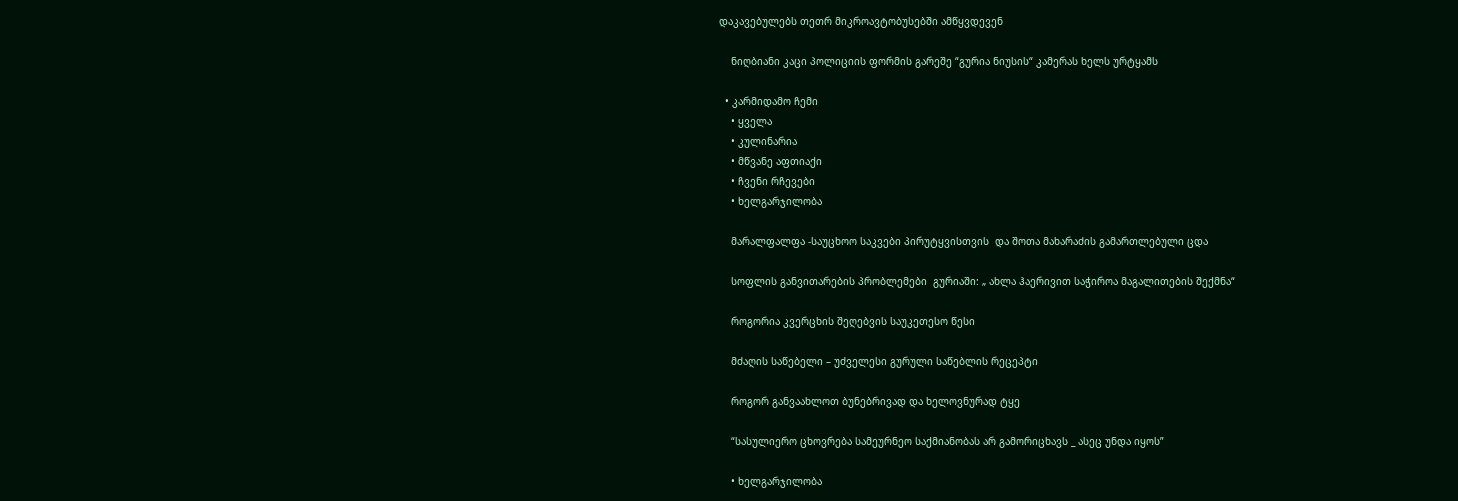დაკავებულებს თეთრ მიკროავტობუსებში ამწყვდევენ

    ნიღბიანი კაცი პოლიციის ფორმის გარეშე “გურია ნიუსის“ კამერას ხელს ურტყამს

  • კარმიდამო ჩემი
    • ყველა
    • კულინარია
    • მწვანე აფთიაქი
    • ჩვენი რჩევები
    • ხელგარჯილობა

    მარალფალფა -საუცხოო საკვები პირუტყვისთვის  და შოთა მახარაძის გამართლებული ცდა

    სოფლის განვითარების პრობლემები  გურიაში: „ ახლა ჰაერივით საჭიროა მაგალითების შექმნა“

    როგორია კვერცხის შეღებვის საუკეთესო წესი

    მძაღის საწებელი – უძველესი გურული საწებლის რეცეპტი

    როგორ განვაახლოთ ბუნებრივად და ხელოვნურად ტყე

    “სასულიერო ცხოვრება სამეურნეო საქმიანობას არ გამორიცხავს _ ასეც უნდა იყოს”

    • ხელგარჯილობა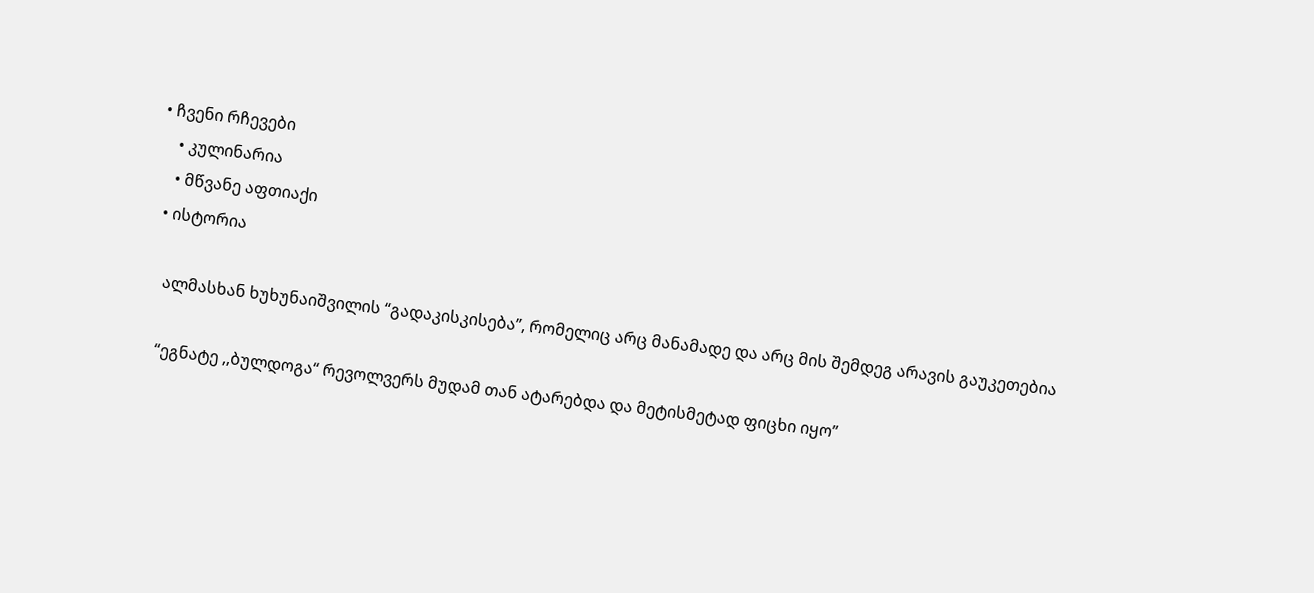• ჩვენი რჩევები
    • კულინარია
    • მწვანე აფთიაქი
  • ისტორია

    ალმასხან ხუხუნაიშვილის “გადაკისკისება”, რომელიც არც მანამადე და არც მის შემდეგ არავის გაუკეთებია

    “ეგნატე ,,ბულდოგა“ რევოლვერს მუდამ თან ატარებდა და მეტისმეტად ფიცხი იყო”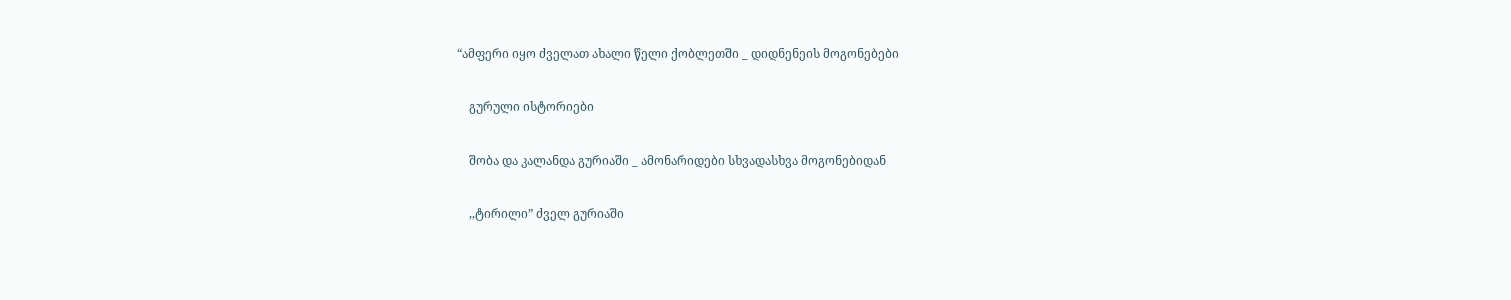“ამფერი იყო ძველათ ახალი წელი ქობლეთში _ დიდნენეის მოგონებები

    გურული ისტორიები

    შობა და კალანდა გურიაში _ ამონარიდები სხვადასხვა მოგონებიდან

    ,,ტირილი” ძველ გურიაში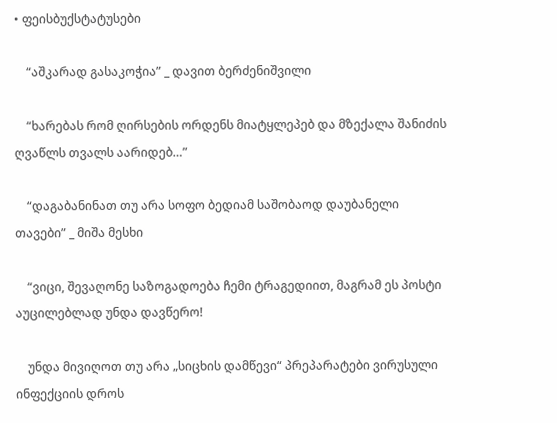• ფეისბუქსტატუსები

    “აშკარად გასაკოჭია” _ დავით ბერძენიშვილი

    “ხარებას რომ ღირსების ორდენს მიატყლეპებ და მზექალა შანიძის ღვაწლს თვალს აარიდებ…”

    “დაგაბანინათ თუ არა სოფო ბედიამ საშობაოდ დაუბანელი თავები” _ მიშა მესხი

    “ვიცი, შევაღონე საზოგადოება ჩემი ტრაგედიით, მაგრამ ეს პოსტი აუცილებლად უნდა დავწერო!

    უნდა მივიღოთ თუ არა „სიცხის დამწევი“ პრეპარატები ვირუსული ინფექციის დროს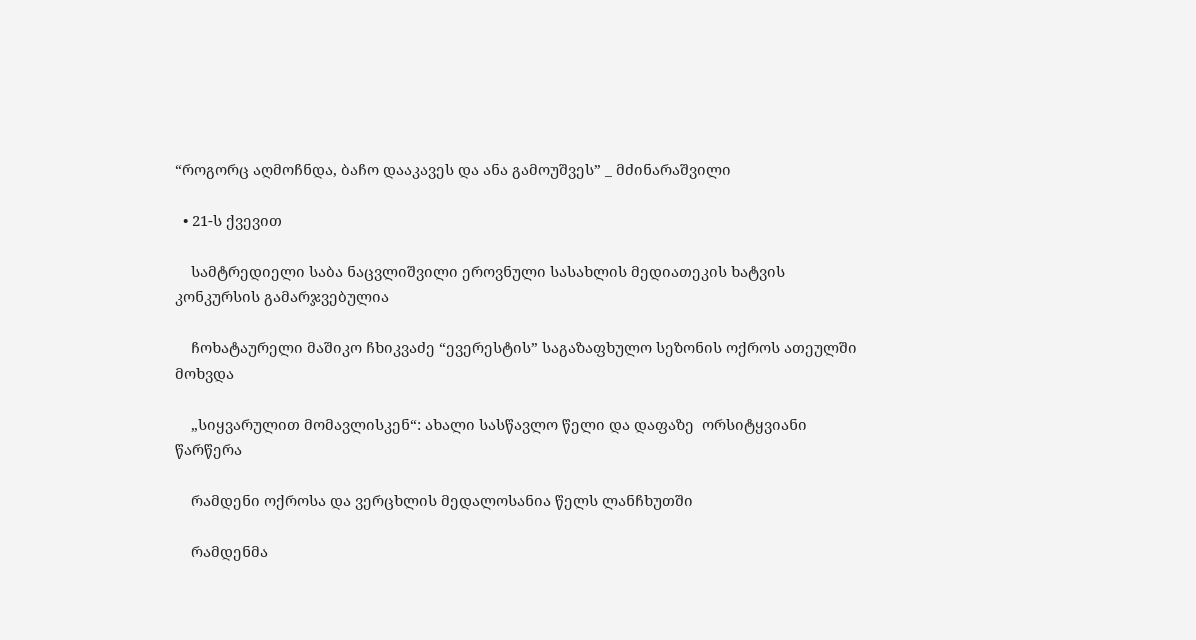“როგორც აღმოჩნდა, ბაჩო დააკავეს და ანა გამოუშვეს” _ მძინარაშვილი

  • 21-ს ქვევით

    სამტრედიელი საბა ნაცვლიშვილი ეროვნული სასახლის მედიათეკის ხატვის კონკურსის გამარჯვებულია

    ჩოხატაურელი მაშიკო ჩხიკვაძე “ევერესტის” საგაზაფხულო სეზონის ოქროს ათეულში მოხვდა

    „სიყვარულით მომავლისკენ“: ახალი სასწავლო წელი და დაფაზე  ორსიტყვიანი წარწერა

    რამდენი ოქროსა და ვერცხლის მედალოსანია წელს ლანჩხუთში

    რამდენმა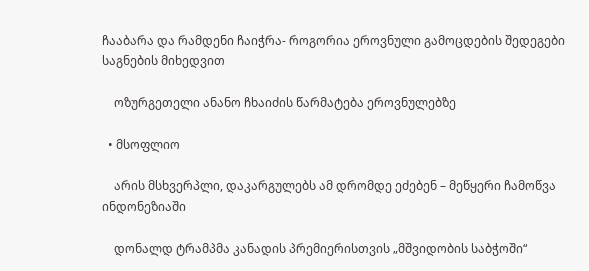ჩააბარა და რამდენი ჩაიჭრა- როგორია ეროვნული გამოცდების შედეგები საგნების მიხედვით

    ოზურგეთელი ანანო ჩხაიძის წარმატება ეროვნულებზე

  • მსოფლიო

    არის მსხვერპლი, დაკარგულებს ამ დრომდე ეძებენ – მეწყერი ჩამოწვა ინდონეზიაში

    დონალდ ტრამპმა კანადის პრემიერისთვის „მშვიდობის საბჭოში“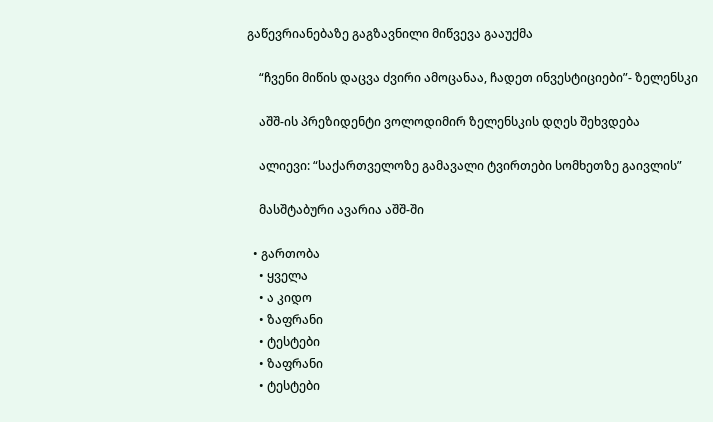გაწევრიანებაზე გაგზავნილი მიწვევა გააუქმა

    “ჩვენი მიწის დაცვა ძვირი ამოცანაა, ჩადეთ ინვესტიციები”- ზელენსკი

    აშშ-ის პრეზიდენტი ვოლოდიმირ ზელენსკის დღეს შეხვდება

    ალიევი: “საქართველოზე გამავალი ტვირთები სომხეთზე გაივლის”

    მასშტაბური ავარია აშშ-ში

  • გართობა
    • ყველა
    • ა კიდო
    • ზაფრანი
    • ტესტები
    • ზაფრანი
    • ტესტები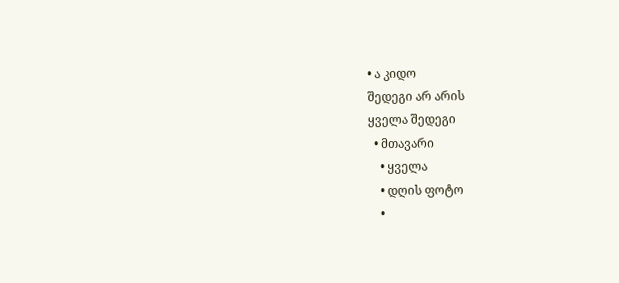• ა კიდო
შედეგი არ არის
ყველა შედეგი
  • მთავარი
    • ყველა
    • დღის ფოტო
    •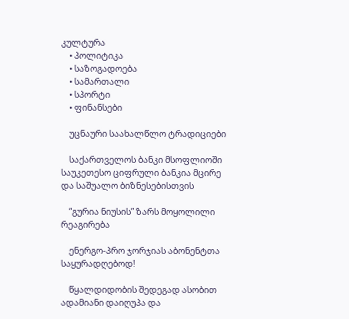კულტურა
    • პოლიტიკა
    • საზოგადოება
    • სამართალი
    • სპორტი
    • ფინანსები

    უცნაური საახალწლო ტრადიციები

    საქართველოს ბანკი მსოფლიოში საუკეთესო ციფრული ბანკია მცირე და საშუალო ბიზნესებისთვის

    “გურია ნიუსის” ზარს მოყოლილი რეაგირება

    ენერგო-პრო ჯორჯიას აბონენტთა საყურადღებოდ!

    წყალდიდობის შედეგად ასობით ადამიანი დაიღუპა და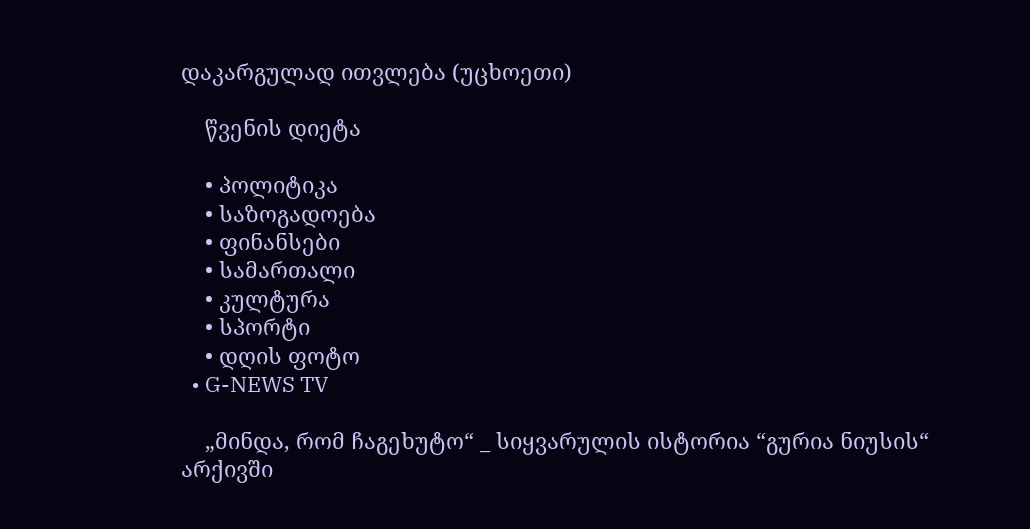დაკარგულად ითვლება (უცხოეთი)

    წვენის დიეტა

    • პოლიტიკა
    • საზოგადოება
    • ფინანსები
    • სამართალი
    • კულტურა
    • სპორტი
    • დღის ფოტო
  • G-NEWS TV

    „მინდა, რომ ჩაგეხუტო“ _ სიყვარულის ისტორია “გურია ნიუსის“ არქივში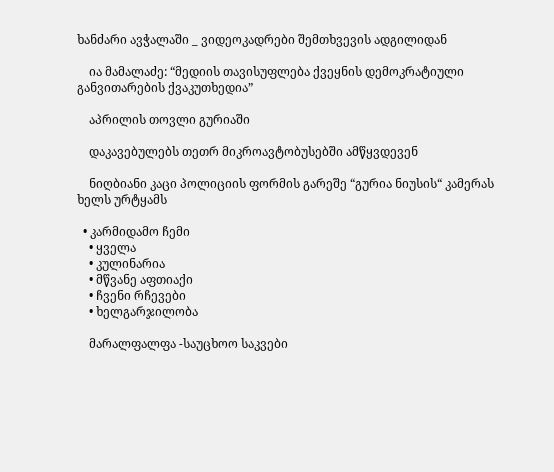ხანძარი ავჭალაში _ ვიდეოკადრები შემთხვევის ადგილიდან

    ია მამალაძე: “მედიის თავისუფლება ქვეყნის დემოკრატიული განვითარების ქვაკუთხედია”

    აპრილის თოვლი გურიაში

    დაკავებულებს თეთრ მიკროავტობუსებში ამწყვდევენ

    ნიღბიანი კაცი პოლიციის ფორმის გარეშე “გურია ნიუსის“ კამერას ხელს ურტყამს

  • კარმიდამო ჩემი
    • ყველა
    • კულინარია
    • მწვანე აფთიაქი
    • ჩვენი რჩევები
    • ხელგარჯილობა

    მარალფალფა -საუცხოო საკვები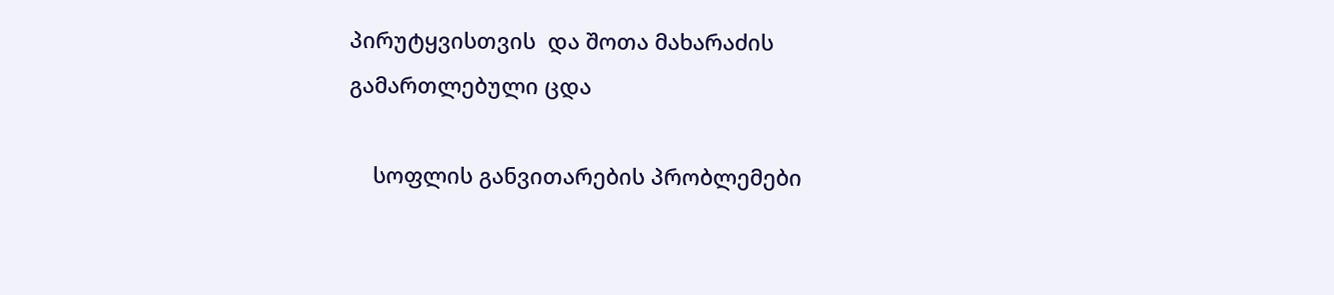პირუტყვისთვის  და შოთა მახარაძის გამართლებული ცდა

    სოფლის განვითარების პრობლემები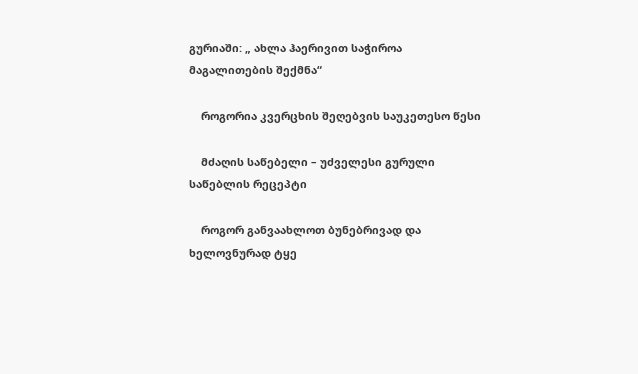გურიაში: „ ახლა ჰაერივით საჭიროა მაგალითების შექმნა“

    როგორია კვერცხის შეღებვის საუკეთესო წესი

    მძაღის საწებელი – უძველესი გურული საწებლის რეცეპტი

    როგორ განვაახლოთ ბუნებრივად და ხელოვნურად ტყე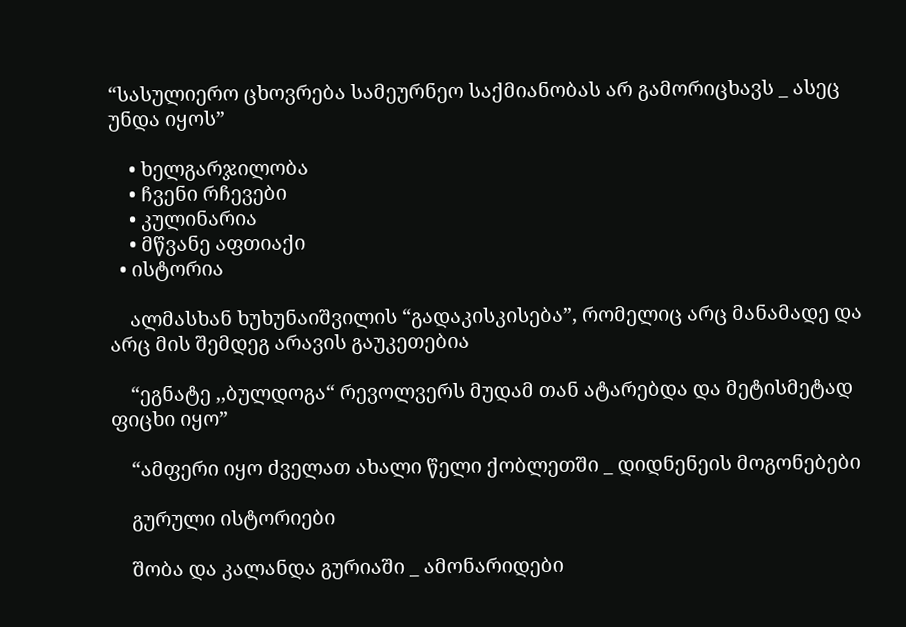“სასულიერო ცხოვრება სამეურნეო საქმიანობას არ გამორიცხავს _ ასეც უნდა იყოს”

    • ხელგარჯილობა
    • ჩვენი რჩევები
    • კულინარია
    • მწვანე აფთიაქი
  • ისტორია

    ალმასხან ხუხუნაიშვილის “გადაკისკისება”, რომელიც არც მანამადე და არც მის შემდეგ არავის გაუკეთებია

    “ეგნატე ,,ბულდოგა“ რევოლვერს მუდამ თან ატარებდა და მეტისმეტად ფიცხი იყო”

    “ამფერი იყო ძველათ ახალი წელი ქობლეთში _ დიდნენეის მოგონებები

    გურული ისტორიები

    შობა და კალანდა გურიაში _ ამონარიდები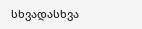სხვადასხვა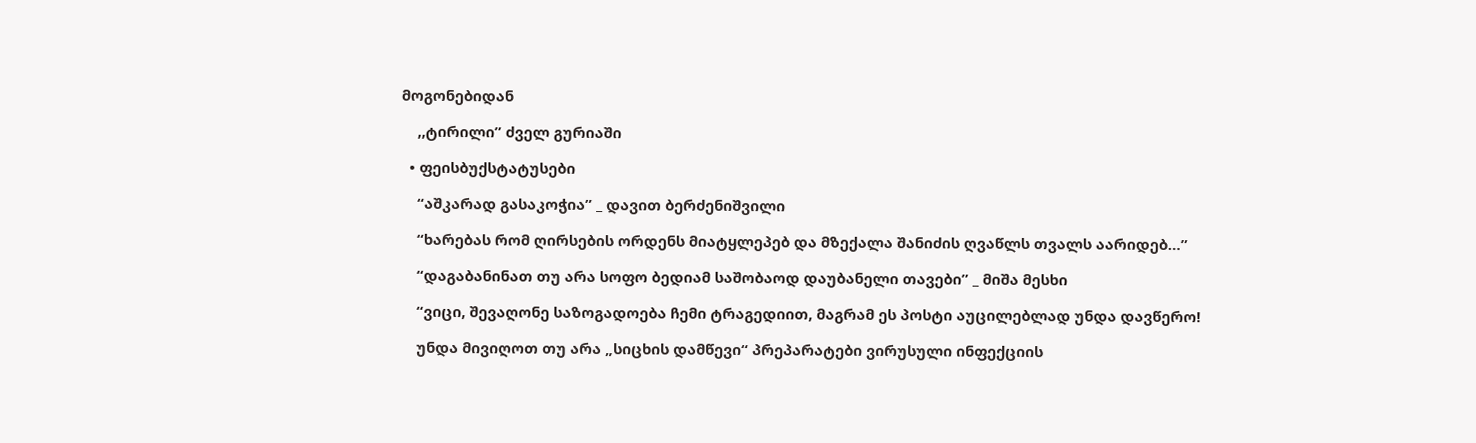მოგონებიდან

    ,,ტირილი” ძველ გურიაში

  • ფეისბუქსტატუსები

    “აშკარად გასაკოჭია” _ დავით ბერძენიშვილი

    “ხარებას რომ ღირსების ორდენს მიატყლეპებ და მზექალა შანიძის ღვაწლს თვალს აარიდებ…”

    “დაგაბანინათ თუ არა სოფო ბედიამ საშობაოდ დაუბანელი თავები” _ მიშა მესხი

    “ვიცი, შევაღონე საზოგადოება ჩემი ტრაგედიით, მაგრამ ეს პოსტი აუცილებლად უნდა დავწერო!

    უნდა მივიღოთ თუ არა „სიცხის დამწევი“ პრეპარატები ვირუსული ინფექციის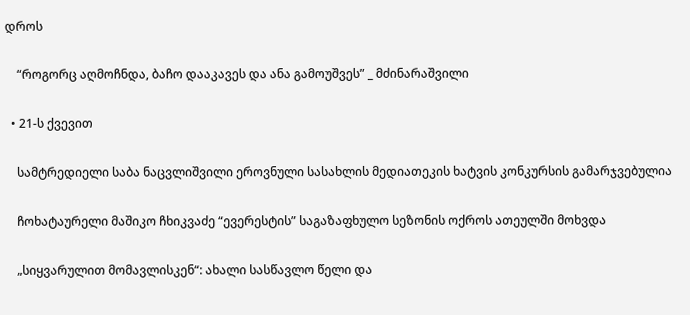დროს

    “როგორც აღმოჩნდა, ბაჩო დააკავეს და ანა გამოუშვეს” _ მძინარაშვილი

  • 21-ს ქვევით

    სამტრედიელი საბა ნაცვლიშვილი ეროვნული სასახლის მედიათეკის ხატვის კონკურსის გამარჯვებულია

    ჩოხატაურელი მაშიკო ჩხიკვაძე “ევერესტის” საგაზაფხულო სეზონის ოქროს ათეულში მოხვდა

    „სიყვარულით მომავლისკენ“: ახალი სასწავლო წელი და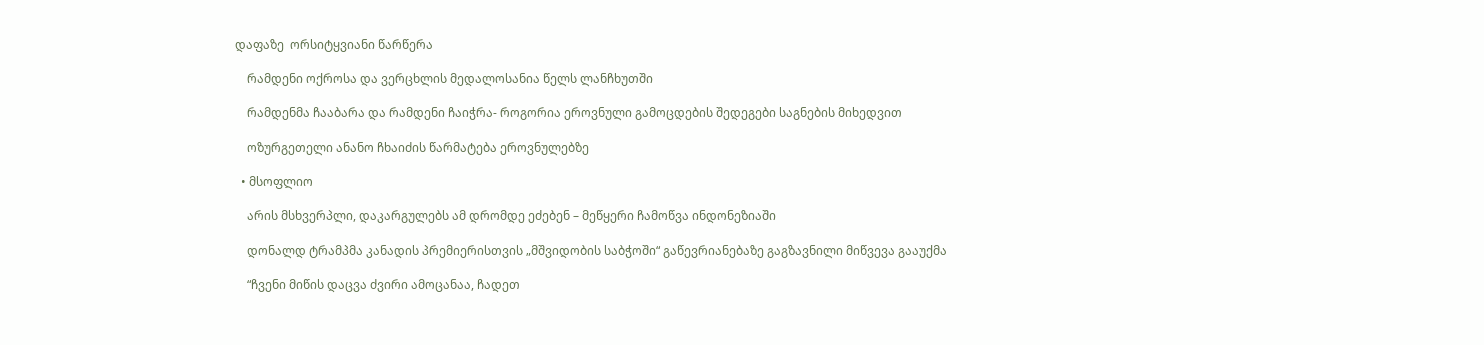დაფაზე  ორსიტყვიანი წარწერა

    რამდენი ოქროსა და ვერცხლის მედალოსანია წელს ლანჩხუთში

    რამდენმა ჩააბარა და რამდენი ჩაიჭრა- როგორია ეროვნული გამოცდების შედეგები საგნების მიხედვით

    ოზურგეთელი ანანო ჩხაიძის წარმატება ეროვნულებზე

  • მსოფლიო

    არის მსხვერპლი, დაკარგულებს ამ დრომდე ეძებენ – მეწყერი ჩამოწვა ინდონეზიაში

    დონალდ ტრამპმა კანადის პრემიერისთვის „მშვიდობის საბჭოში“ გაწევრიანებაზე გაგზავნილი მიწვევა გააუქმა

    “ჩვენი მიწის დაცვა ძვირი ამოცანაა, ჩადეთ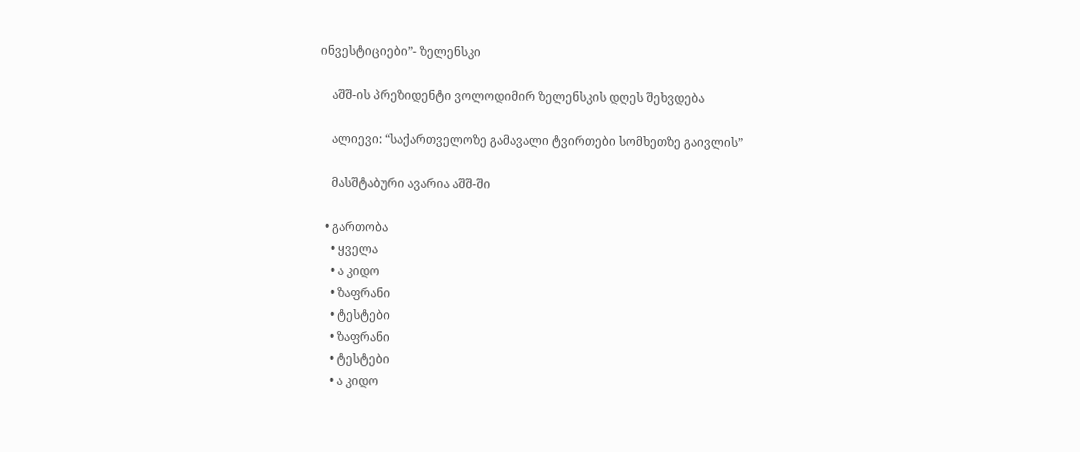ინვესტიციები”- ზელენსკი

    აშშ-ის პრეზიდენტი ვოლოდიმირ ზელენსკის დღეს შეხვდება

    ალიევი: “საქართველოზე გამავალი ტვირთები სომხეთზე გაივლის”

    მასშტაბური ავარია აშშ-ში

  • გართობა
    • ყველა
    • ა კიდო
    • ზაფრანი
    • ტესტები
    • ზაფრანი
    • ტესტები
    • ა კიდო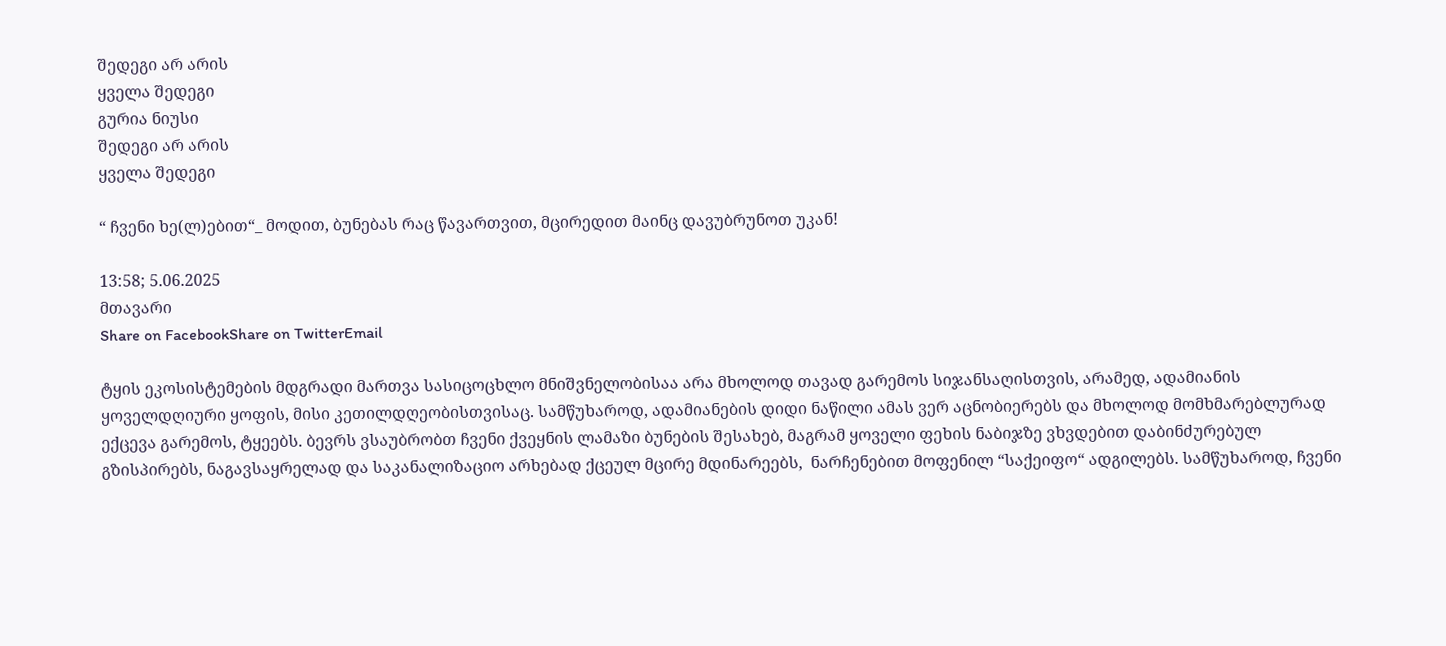შედეგი არ არის
ყველა შედეგი
გურია ნიუსი
შედეგი არ არის
ყველა შედეგი

“ ჩვენი ხე(ლ)ებით“_ მოდით, ბუნებას რაც წავართვით, მცირედით მაინც დავუბრუნოთ უკან!

13:58; 5.06.2025
მთავარი
Share on FacebookShare on TwitterEmail

ტყის ეკოსისტემების მდგრადი მართვა სასიცოცხლო მნიშვნელობისაა არა მხოლოდ თავად გარემოს სიჯანსაღისთვის, არამედ, ადამიანის ყოველდღიური ყოფის, მისი კეთილდღეობისთვისაც. სამწუხაროდ, ადამიანების დიდი ნაწილი ამას ვერ აცნობიერებს და მხოლოდ მომხმარებლურად ექცევა გარემოს, ტყეებს. ბევრს ვსაუბრობთ ჩვენი ქვეყნის ლამაზი ბუნების შესახებ, მაგრამ ყოველი ფეხის ნაბიჯზე ვხვდებით დაბინძურებულ გზისპირებს, ნაგავსაყრელად და საკანალიზაციო არხებად ქცეულ მცირე მდინარეებს,  ნარჩენებით მოფენილ “საქეიფო“ ადგილებს. სამწუხაროდ, ჩვენი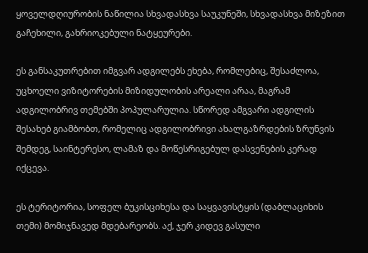ყოველდღიურობის ნაწილია სხვადასხვა საუკუნეში, სხვადასხვა მიზეზით გაჩეხილი, გახრიოკებული ნატყეურები.

ეს განსაკუთრებით იმგვარ ადგილებს ეხება, რომლებიც, შესაძლოა, უცხოელი ვიზიტორების მიზიდულობის არეალი არაა, მაგრამ ადგილობრივ თემებში პოპულარულია. სწორედ ამგვარი ადგილის შესახებ გიამბობთ, რომელიც ადგილობრივი ახალგაზრდების ზრუნვის შემდეგ, საინტერესო, ლამაზ და მოწესრიგებულ დასვენების კერად იქცევა.

ეს ტერიტორია, სოფელ ბუკისციხესა და საყვავისტყის (დაბლაციხის თემი) მომიჯნავედ მდებარეობს. აქ, ჯერ კიდევ გასული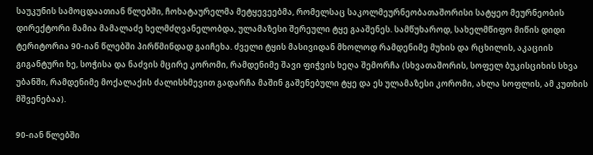საუკუნის სამოცდაათიან წლებში, ჩოხატაურელმა მეტყევეებმა, რომელსაც საკოლმეურნეობათაშორისი სატყეო მეურნეობის დირექტორი მამია მამალაძე ხელმძღვანელობდა, ულამაზესი შერეული ტყე გააშენეს. სამწუხაროდ, სახელმწიფო მიწის დიდი ტერიტორია 90-იან წლებში პირწმინდად გაიჩეხა. ძველი ტყის მასივიდან მხოლოდ რამდენიმე მუხის და რცხილის, აკაციის გიგანტური ხე, სოჭისა და ნაძვის მცირე კორომი, რამდენიმე შავი ფიჭვის ხეღა შემორჩა (სხვათაშორის, სოფელ ბუკისციხის სხვა უბანში, რამდენიმე მოქალაქის ძალისხმევით გადარჩა მაშინ გაშენებული ტყე და ეს ულამაზესი კორომი, ახლა სოფლის, ამ კუთხის მშვენებაა).

90-იან წლებში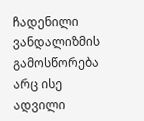ჩადენილი ვანდალიზმის გამოსწორება არც ისე ადვილი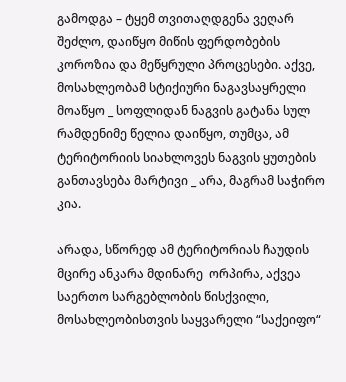გამოდგა – ტყემ თვითაღდგენა ვეღარ შეძლო, დაიწყო მიწის ფერდობების კოროზია და მეწყრული პროცესები. აქვე, მოსახლეობამ სტიქიური ნაგავსაყრელი მოაწყო _ სოფლიდან ნაგვის გატანა სულ რამდენიმე წელია დაიწყო, თუმცა, ამ ტერიტორიის სიახლოვეს ნაგვის ყუთების განთავსება მარტივი _ არა, მაგრამ საჭირო კია.

არადა, სწორედ ამ ტერიტორიას ჩაუდის მცირე ანკარა მდინარე  ორპირა, აქვეა საერთო სარგებლობის წისქვილი,  მოსახლეობისთვის საყვარელი “საქეიფო“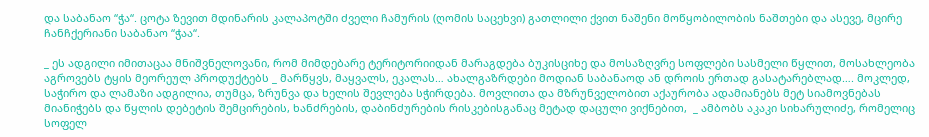და საბანაო “ჭა“. ცოტა ზევით მდინარის კალაპოტში ძველი ჩამურის (ღომის საცეხვი) გათლილი ქვით ნაშენი მოწყობილობის ნაშთები და ასევე, მცირე ჩანჩქერიანი საბანაო “ჭაა“.

_ ეს ადგილი იმითაცაა მნიშვნელოვანი, რომ მიმდებარე ტერიტორიიდან მარაგდება ბუკისციხე და მოსაზღვრე სოფლები სასმელი წყლით, მოსახლეობა აგროვებს ტყის მეორეულ პროდუქტებს _ მარწყვს, მაყვალს, ეკალას… ახალგაზრდები მოდიან საბანაოდ ან დროის ერთად გასატარებლად…. მოკლედ, საჭირო და ლამაზი ადგილია, თუმცა, ზრუნვა და ხელის შევლება სჭირდება. მოვლითა და მზრუნველობით აქაურობა ადამიანებს მეტ სიამოვნებას მიანიჭებს და წყლის დებეტის შემცირების, ხანძრების, დაბინძურების რისკებისგანაც მეტად დაცული ვიქნებით,  _ ამბობს აკაკი სიხარულიძე, რომელიც სოფელ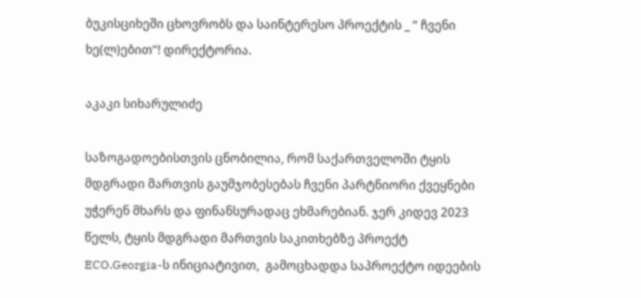ბუკისციხეში ცხოვრობს და საინტერესო პროექტის _ “ ჩვენი ხე(ლ)ებით“! დირექტორია.

აკაკი სიხარულიძე

საზოგადოებისთვის ცნობილია, რომ საქართველოში ტყის მდგრადი მართვის გაუმჯობესებას ჩვენი პარტნიორი ქვეყნები უჭერენ მხარს და ფინანსურადაც ეხმარებიან. ჯერ კიდევ 2023 წელს, ტყის მდგრადი მართვის საკითხებზე პროექტ ECO.Georgia-ს ინიციატივით,  გამოცხადდა საპროექტო იდეების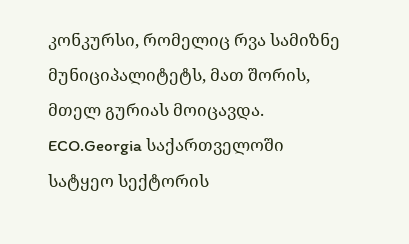კონკურსი, რომელიც რვა სამიზნე მუნიციპალიტეტს, მათ შორის, მთელ გურიას მოიცავდა. ECO.Georgia საქართველოში სატყეო სექტორის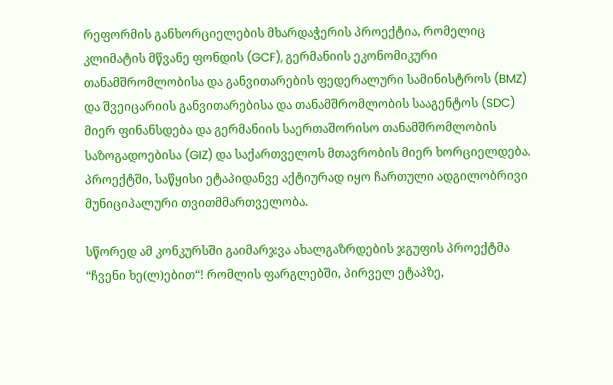რეფორმის განხორციელების მხარდაჭერის პროექტია, რომელიც კლიმატის მწვანე ფონდის (GCF), გერმანიის ეკონომიკური თანამშრომლობისა და განვითარების ფედერალური სამინისტროს (BMZ) და შვეიცარიის განვითარებისა და თანამშრომლობის სააგენტოს (SDC) მიერ ფინანსდება და გერმანიის საერთაშორისო თანამშრომლობის საზოგადოებისა (GIZ) და საქართველოს მთავრობის მიერ ხორციელდება. პროექტში, საწყისი ეტაპიდანვე აქტიურად იყო ჩართული ადგილობრივი მუნიციპალური თვითმმართველობა.

სწორედ ამ კონკურსში გაიმარჯვა ახალგაზრდების ჯგუფის პროექტმა “ჩვენი ხე(ლ)ებით“! რომლის ფარგლებში, პირველ ეტაპზე,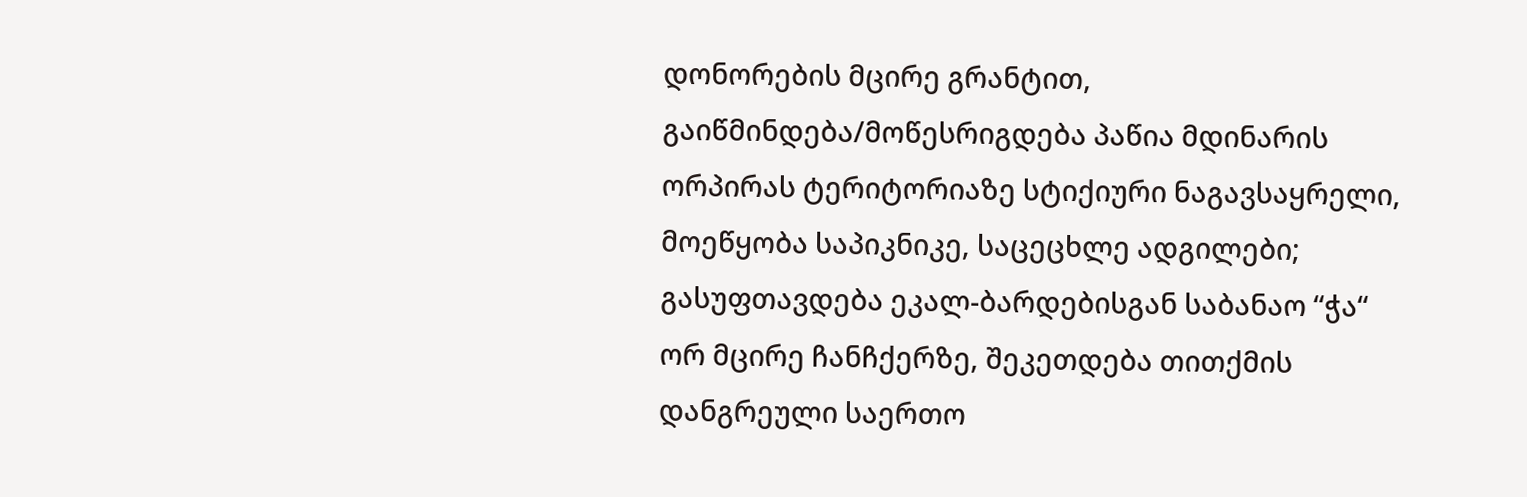დონორების მცირე გრანტით, გაიწმინდება/მოწესრიგდება პაწია მდინარის ორპირას ტერიტორიაზე სტიქიური ნაგავსაყრელი, მოეწყობა საპიკნიკე, საცეცხლე ადგილები; გასუფთავდება ეკალ-ბარდებისგან საბანაო “ჭა“ ორ მცირე ჩანჩქერზე, შეკეთდება თითქმის დანგრეული საერთო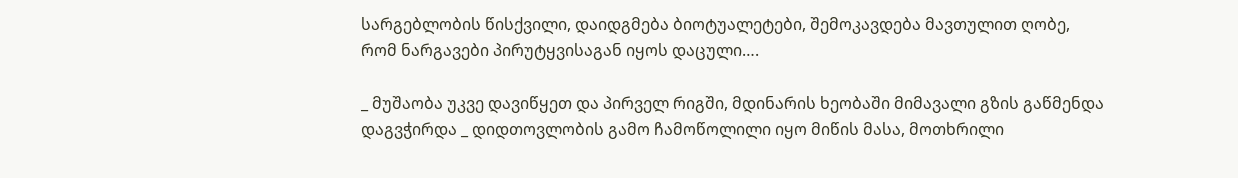სარგებლობის წისქვილი, დაიდგმება ბიოტუალეტები, შემოკავდება მავთულით ღობე, რომ ნარგავები პირუტყვისაგან იყოს დაცული….

_ მუშაობა უკვე დავიწყეთ და პირველ რიგში, მდინარის ხეობაში მიმავალი გზის გაწმენდა დაგვჭირდა _ დიდთოვლობის გამო ჩამოწოლილი იყო მიწის მასა, მოთხრილი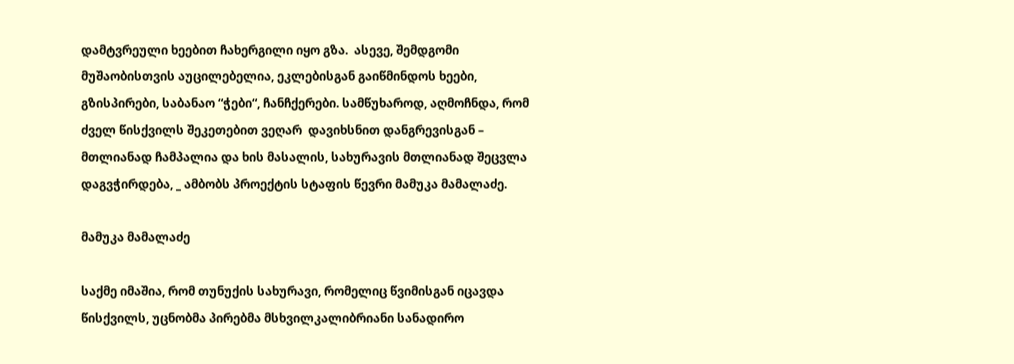დამტვრეული ხეებით ჩახერგილი იყო გზა.  ასევე, შემდგომი მუშაობისთვის აუცილებელია, ეკლებისგან გაიწმინდოს ხეები, გზისპირები, საბანაო “ჭები“, ჩანჩქერები. სამწუხაროდ, აღმოჩნდა, რომ ძველ წისქვილს შეკეთებით ვეღარ  დავიხსნით დანგრევისგან – მთლიანად ჩამპალია და ხის მასალის, სახურავის მთლიანად შეცვლა დაგვჭირდება, _ ამბობს პროექტის სტაფის წევრი მამუკა მამალაძე.

მამუკა მამალაძე

საქმე იმაშია, რომ თუნუქის სახურავი, რომელიც წვიმისგან იცავდა წისქვილს, უცნობმა პირებმა მსხვილკალიბრიანი სანადირო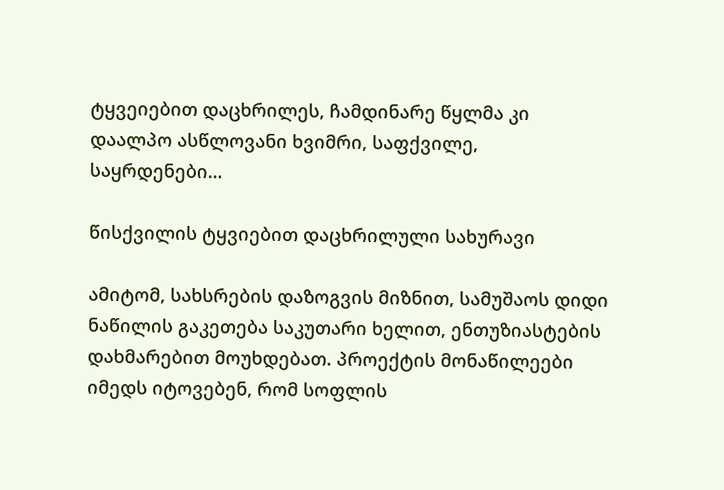ტყვეიებით დაცხრილეს, ჩამდინარე წყლმა კი დაალპო ასწლოვანი ხვიმრი, საფქვილე, საყრდენები…

წისქვილის ტყვიებით დაცხრილული სახურავი

ამიტომ, სახსრების დაზოგვის მიზნით, სამუშაოს დიდი ნაწილის გაკეთება საკუთარი ხელით, ენთუზიასტების დახმარებით მოუხდებათ. პროექტის მონაწილეები იმედს იტოვებენ, რომ სოფლის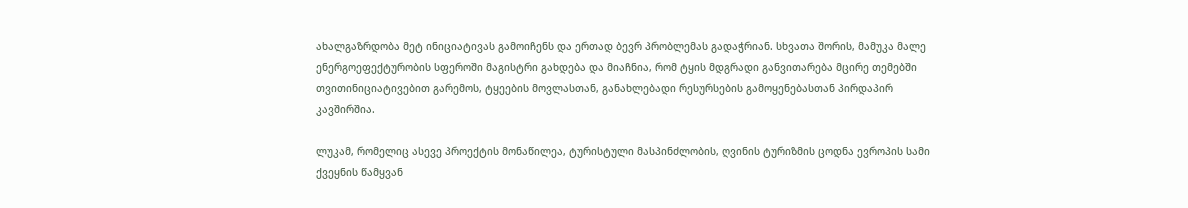ახალგაზრდობა მეტ ინიციატივას გამოიჩენს და ერთად ბევრ პრობლემას გადაჭრიან. სხვათა შორის, მამუკა მალე ენერგოეფექტურობის სფეროში მაგისტრი გახდება და მიაჩნია, რომ ტყის მდგრადი განვითარება მცირე თემებში თვითინიციატივებით გარემოს, ტყეების მოვლასთან, განახლებადი რესურსების გამოყენებასთან პირდაპირ კავშირშია.

ლუკამ, რომელიც ასევე პროექტის მონაწილეა, ტურისტული მასპინძლობის, ღვინის ტურიზმის ცოდნა ევროპის სამი ქვეყნის წამყვან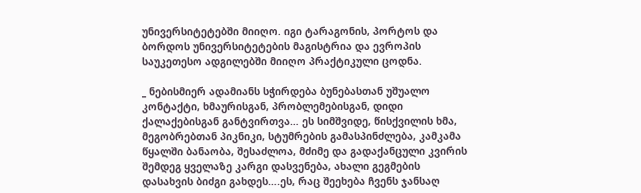უნივერსიტეტებში მიიღო. იგი ტარაგონის, პორტოს და ბორდოს უნივერსიტეტების მაგისტრია და ევროპის საუკეთესო ადგილებში მიიღო პრაქტიკული ცოდნა.

_ ნებისმიერ ადამიანს სჭირდება ბუნებასთან უშუალო კონტაქტი, ხმაურისგან, პრობლემებისგან, დიდი ქალაქებისგან განტვირთვა… ეს სიმშვიდე, წისქვილის ხმა, მეგობრებთან პიკნიკი, სტუმრების გამასპინძლება, კამკამა წყალში ბანაობა, შესაძლოა, მძიმე და გადაქანცული კვირის შემდეგ ყველაზე კარგი დასვენება, ახალი გეგმების დასახვის ბიძგი გახდეს….ეს, რაც შეეხება ჩვენს ჯანსაღ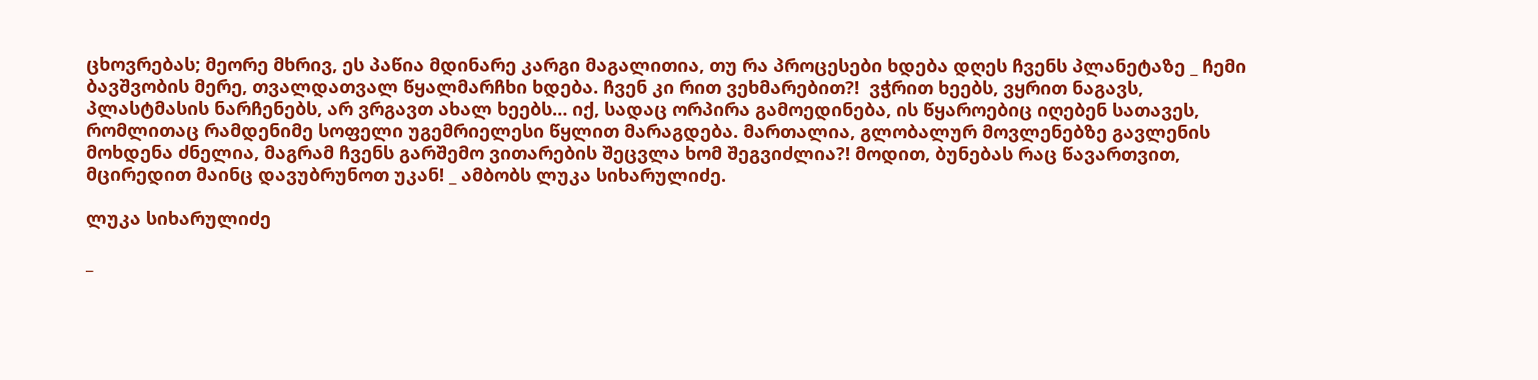ცხოვრებას; მეორე მხრივ, ეს პაწია მდინარე კარგი მაგალითია, თუ რა პროცესები ხდება დღეს ჩვენს პლანეტაზე _ ჩემი ბავშვობის მერე, თვალდათვალ წყალმარჩხი ხდება. ჩვენ კი რით ვეხმარებით?!  ვჭრით ხეებს, ვყრით ნაგავს, პლასტმასის ნარჩენებს, არ ვრგავთ ახალ ხეებს… იქ, სადაც ორპირა გამოედინება, ის წყაროებიც იღებენ სათავეს, რომლითაც რამდენიმე სოფელი უგემრიელესი წყლით მარაგდება. მართალია, გლობალურ მოვლენებზე გავლენის მოხდენა ძნელია, მაგრამ ჩვენს გარშემო ვითარების შეცვლა ხომ შეგვიძლია?! მოდით, ბუნებას რაც წავართვით, მცირედით მაინც დავუბრუნოთ უკან! _ ამბობს ლუკა სიხარულიძე.

ლუკა სიხარულიძე

_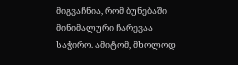მიგვაჩნია, რომ ბუნებაში მინიმალური ჩარევაა საჭირო. ამიტომ, მხოლოდ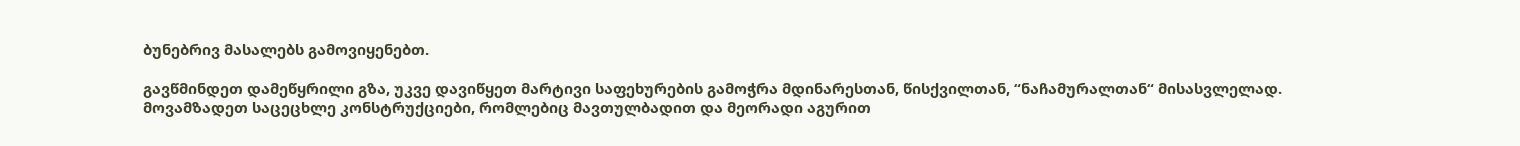ბუნებრივ მასალებს გამოვიყენებთ.

გავწმინდეთ დამეწყრილი გზა, უკვე დავიწყეთ მარტივი საფეხურების გამოჭრა მდინარესთან, წისქვილთან, “ნაჩამურალთან“ მისასვლელად. მოვამზადეთ საცეცხლე კონსტრუქციები, რომლებიც მავთულბადით და მეორადი აგურით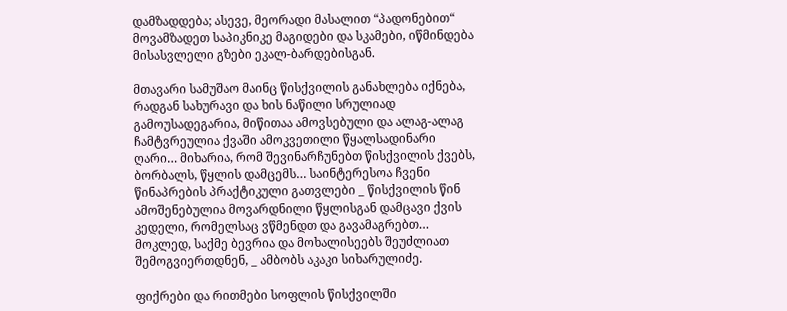დამზადდება; ასევე, მეორადი მასალით “პადონებით“ მოვამზადეთ საპიკნიკე მაგიდები და სკამები, იწმინდება მისასვლელი გზები ეკალ-ბარდებისგან.

მთავარი სამუშაო მაინც წისქვილის განახლება იქნება, რადგან სახურავი და ხის ნაწილი სრულიად გამოუსადეგარია, მიწითაა ამოვსებული და ალაგ-ალაგ ჩამტვრეულია ქვაში ამოკვეთილი წყალსადინარი ღარი… მიხარია, რომ შევინარჩუნებთ წისქვილის ქვებს, ბორბალს, წყლის დამცემს… საინტერესოა ჩვენი წინაპრების პრაქტიკული გათვლები _ წისქვილის წინ ამოშენებულია მოვარდნილი წყლისგან დამცავი ქვის კედელი, რომელსაც ვწმენდთ და გავამაგრებთ… მოკლედ, საქმე ბევრია და მოხალისეებს შეუძლიათ შემოგვიერთდნენ, _ ამბობს აკაკი სიხარულიძე.

ფიქრები და რითმები სოფლის წისქვილში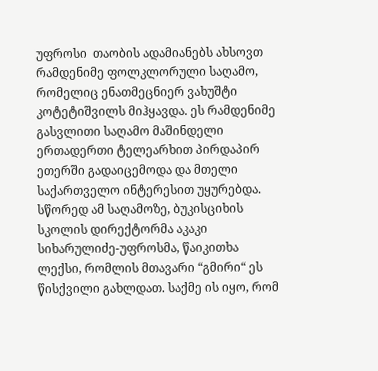უფროსი  თაობის ადამიანებს ახსოვთ რამდენიმე ფოლკლორული საღამო, რომელიც ენათმეცნიერ ვახუშტი კოტეტიშვილს მიჰყავდა. ეს რამდენიმე გასვლითი საღამო მაშინდელი ერთადერთი ტელეარხით პირდაპირ ეთერში გადაიცემოდა და მთელი საქართველო ინტერესით უყურებდა. სწორედ ამ საღამოზე, ბუკისციხის სკოლის დირექტორმა აკაკი სიხარულიძე-უფროსმა, წაიკითხა ლექსი, რომლის მთავარი “გმირი“ ეს წისქვილი გახლდათ. საქმე ის იყო, რომ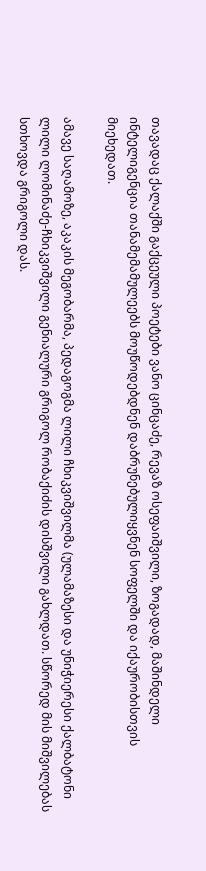თავადაც ქალაქში გაქცეული პოეტები ვანო ცინცაძე, რევაზ ოსეფაიშვილი, ზოგადად, მაშინდელი ინტელიგენცია თანამემამულეებს მოუწოდებდნენ დაბრუნებულიყვნენ სოფელში და იქაურობისთვის მიეხედათ.

ამავე საღამოზე, აკაკის მეგობარმა, პედაგოგმა ლილი ჩხიკვიშვილმა (ულამაზესი და უნიჭიერესი ქალბატონი ლილი ლომინაძე-ჩხიკვიშვილი გენიალური გრიგოლ რობაქიძის დისშვილი გახლდათ. სწორედ მის მიშვილებას სთხოვდა გრიგოლი დას.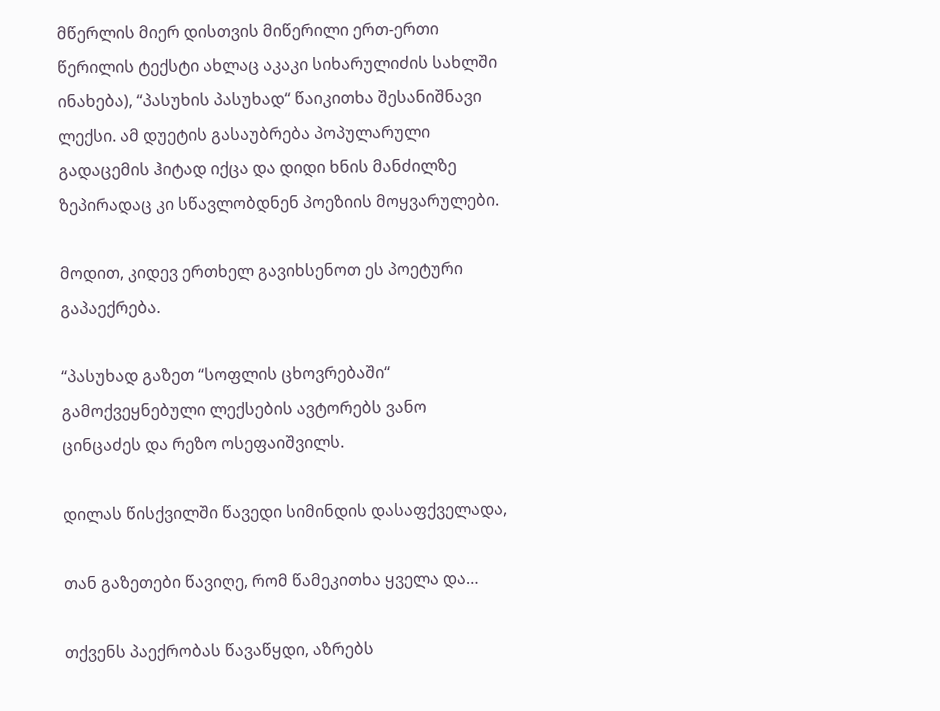მწერლის მიერ დისთვის მიწერილი ერთ-ერთი წერილის ტექსტი ახლაც აკაკი სიხარულიძის სახლში ინახება), “პასუხის პასუხად“ წაიკითხა შესანიშნავი ლექსი. ამ დუეტის გასაუბრება პოპულარული გადაცემის ჰიტად იქცა და დიდი ხნის მანძილზე ზეპირადაც კი სწავლობდნენ პოეზიის მოყვარულები.

მოდით, კიდევ ერთხელ გავიხსენოთ ეს პოეტური გაპაექრება.

“პასუხად გაზეთ “სოფლის ცხოვრებაში“ გამოქვეყნებული ლექსების ავტორებს ვანო ცინცაძეს და რეზო ოსეფაიშვილს.

დილას წისქვილში წავედი სიმინდის დასაფქველადა,

თან გაზეთები წავიღე, რომ წამეკითხა ყველა და…

თქვენს პაექრობას წავაწყდი, აზრებს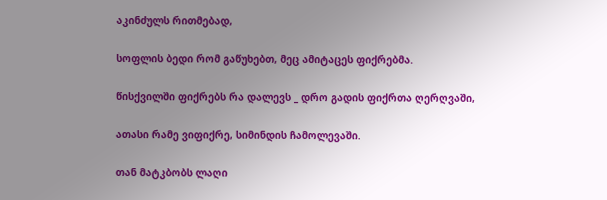აკინძულს რითმებად,

სოფლის ბედი რომ გაწუხებთ, მეც ამიტაცეს ფიქრებმა.

წისქვილში ფიქრებს რა დალევს _ დრო გადის ფიქრთა ღერღვაში,

ათასი რამე ვიფიქრე, სიმინდის ჩამოლევაში.

თან მატკბობს ლაღი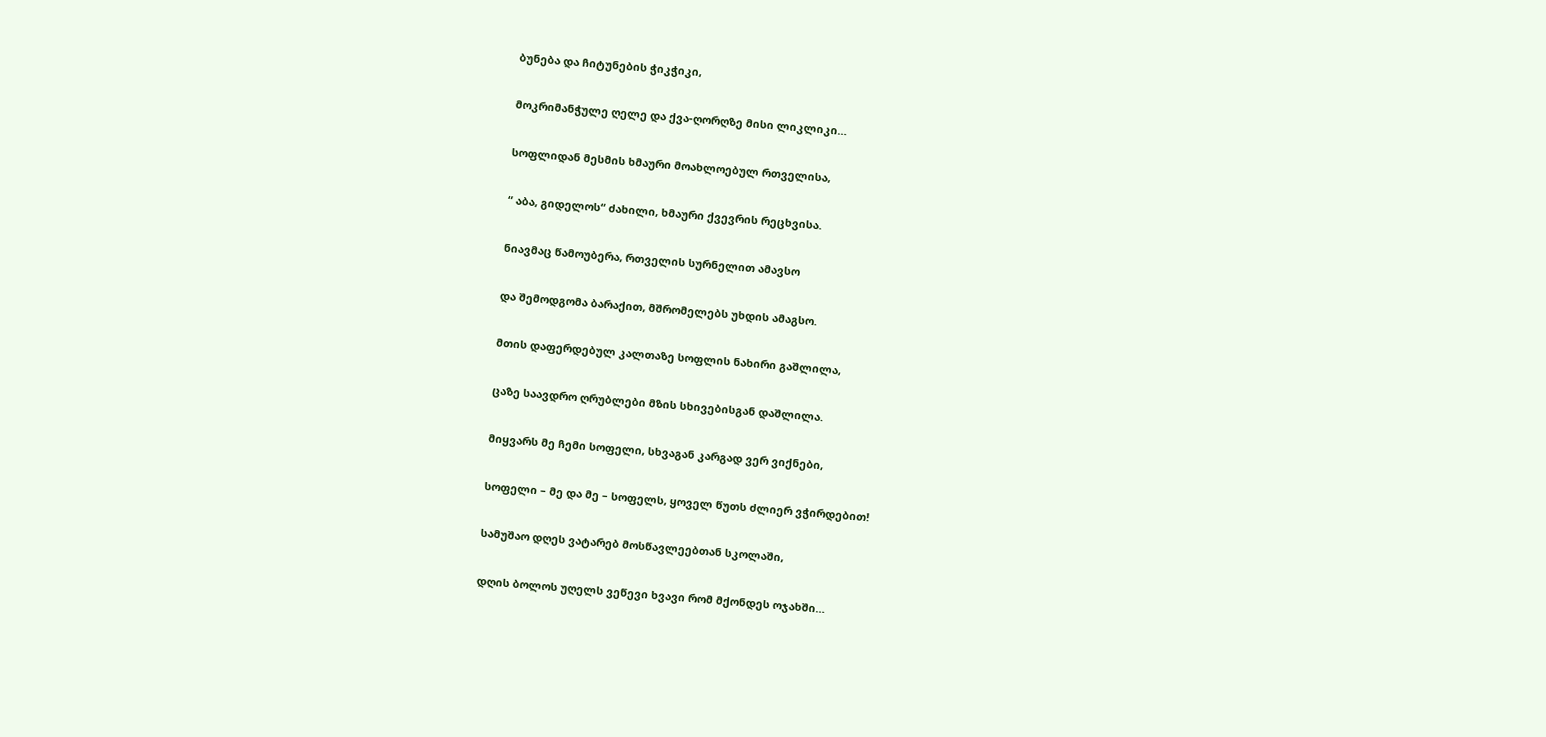ბუნება და ჩიტუნების ჭიკჭიკი,

მოკრიმანჭულე ღელე და ქვა-ღორღზე მისი ლიკლიკი…

სოფლიდან მესმის ხმაური მოახლოებულ რთველისა,

“ აბა, გიდელოს“ ძახილი, ხმაური ქვევრის რეცხვისა.

ნიავმაც წამოუბერა, რთველის სურნელით ამავსო

და შემოდგომა ბარაქით, მშრომელებს უხდის ამაგსო.

მთის დაფერდებულ კალთაზე სოფლის ნახირი გაშლილა,

ცაზე საავდრო ღრუბლები მზის სხივებისგან დაშლილა.

მიყვარს მე ჩემი სოფელი, სხვაგან კარგად ვერ ვიქნები,

სოფელი – მე და მე – სოფელს, ყოველ წუთს ძლიერ ვჭირდებით!

სამუშაო დღეს ვატარებ მოსწავლეებთან სკოლაში,

დღის ბოლოს უღელს ვეწევი ხვავი რომ მქონდეს ოჯახში…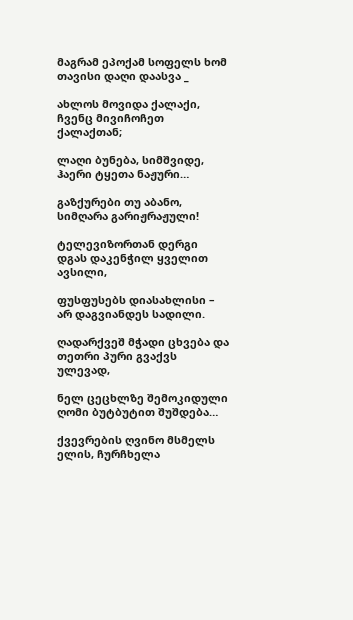მაგრამ ეპოქამ სოფელს ხომ თავისი დაღი დაასვა _

ახლოს მოვიდა ქალაქი, ჩვენც მივიჩოჩეთ ქალაქთან;

ლაღი ბუნება, სიმშვიდე, ჰაერი ტყეთა ნაჟური…

გაზქურები თუ აბანო, სიმღარა გარიჟრაჟული!

ტელევიზორთან დერგი დგას დაკენჭილ ყველით ავსილი,

ფუსფუსებს დიასახლისი – არ დაგვიანდეს სადილი.

ღადარქვეშ მჭადი ცხვება და თეთრი პური გვაქვს ულევად,

ნელ ცეცხლზე შემოკიდული ღომი ბუტბუტით შუშდება…

ქვევრების ღვინო მსმელს ელის, ჩურჩხელა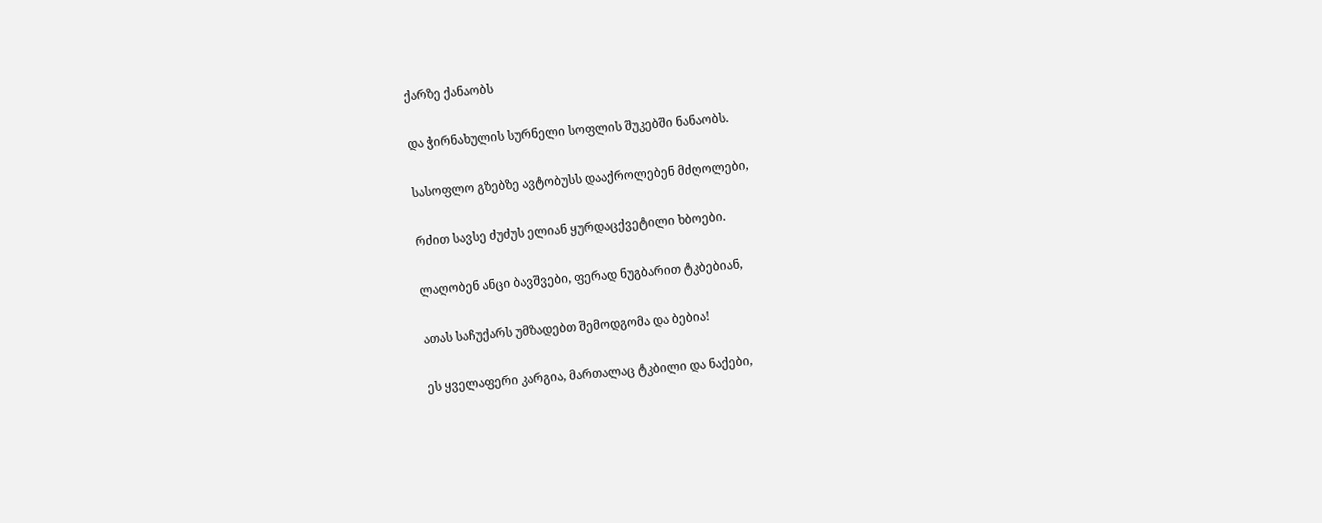ქარზე ქანაობს

და ჭირნახულის სურნელი სოფლის შუკებში ნანაობს.

სასოფლო გზებზე ავტობუსს დააქროლებენ მძღოლები,

რძით სავსე ძუძუს ელიან ყურდაცქვეტილი ხბოები.

ლაღობენ ანცი ბავშვები, ფერად ნუგბარით ტკბებიან,

ათას საჩუქარს უმზადებთ შემოდგომა და ბებია!

ეს ყველაფერი კარგია, მართალაც ტკბილი და ნაქები,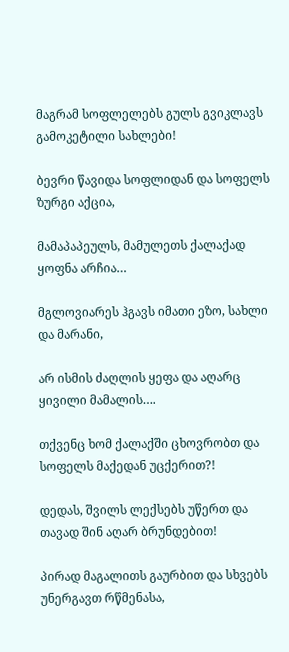მაგრამ სოფლელებს გულს გვიკლავს გამოკეტილი სახლები!

ბევრი წავიდა სოფლიდან და სოფელს ზურგი აქცია,

მამაპაპეულს, მამულეთს ქალაქად ყოფნა არჩია…

მგლოვიარეს ჰგავს იმათი ეზო, სახლი და მარანი,

არ ისმის ძაღლის ყეფა და აღარც ყივილი მამალის….

თქვენც ხომ ქალაქში ცხოვრობთ და სოფელს მაქედან უცქერით?!

დედას, შვილს ლექსებს უწერთ და თავად შინ აღარ ბრუნდებით!

პირად მაგალითს გაურბით და სხვებს უნერგავთ რწმენასა,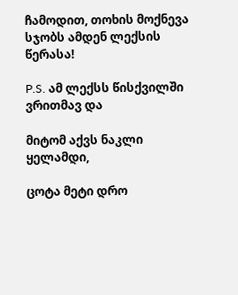ჩამოდით, თოხის მოქნევა სჯობს ამდენ ლექსის წერასა!

P.S. ამ ლექსს წისქვილში ვრითმავ და

მიტომ აქვს ნაკლი ყელამდი,

ცოტა მეტი დრო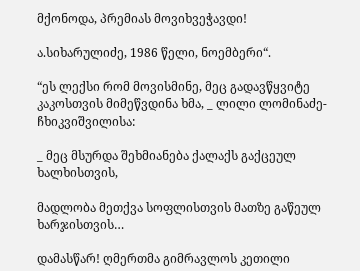მქონოდა, პრემიას მოვიხვეჭავდი!

ა.სიხარულიძე, 1986 წელი, ნოემბერი“.

“ეს ლექსი რომ მოვისმინე, მეც გადავწყვიტე კაკოსთვის მიმეწვდინა ხმა, _ ლილი ლომინაძე-ჩხიკვიშვილისა:

_ მეც მსურდა შეხმიანება ქალაქს გაქცეულ ხალხისთვის,

მადლობა მეთქვა სოფლისთვის მათზე გაწეულ ხარჯისთვის…

დამასწარ! ღმერთმა გიმრავლოს კეთილი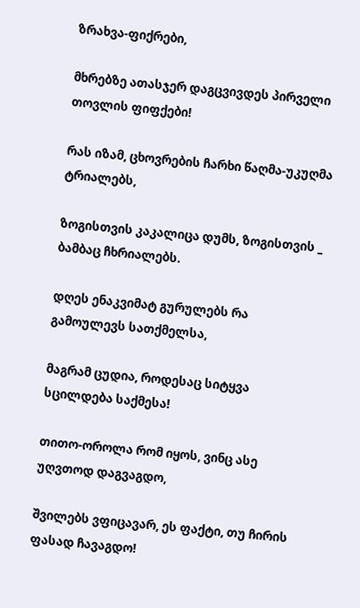ზრახვა-ფიქრები,

მხრებზე ათასჯერ დაგცვივდეს პირველი თოვლის ფიფქები!

რას იზამ, ცხოვრების ჩარხი წაღმა-უკუღმა ტრიალებს,

ზოგისთვის კაკალიცა დუმს, ზოგისთვის _ ბამბაც ჩხრიალებს.

დღეს ენაკვიმატ გურულებს რა გამოულევს სათქმელსა,

მაგრამ ცუდია, როდესაც სიტყვა სცილდება საქმესა!

თითო-ოროლა რომ იყოს, ვინც ასე უღვთოდ დაგვაგდო,

შვილებს ვფიცავარ, ეს ფაქტი, თუ ჩირის ფასად ჩავაგდო!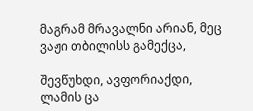მაგრამ მრავალნი არიან, მეც ვაჟი თბილისს გამექცა,

შევწუხდი, ავფორიაქდი, ლამის ცა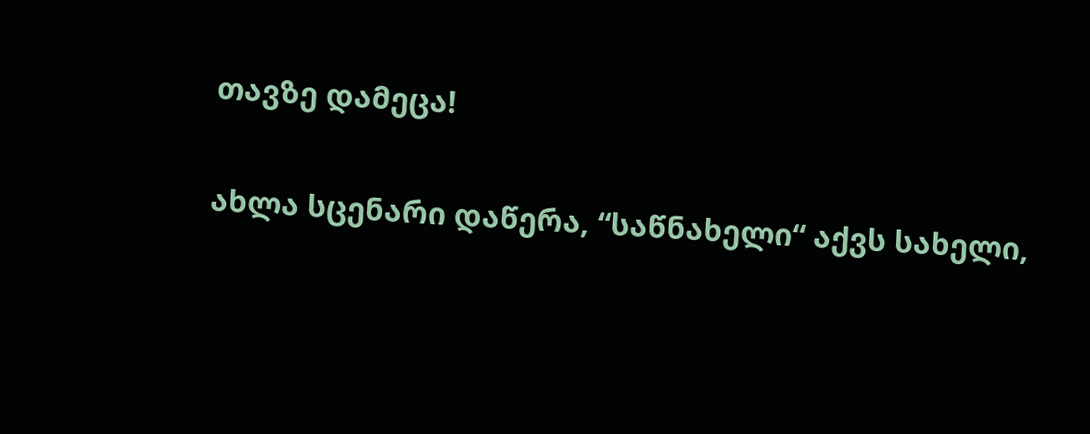თავზე დამეცა!

ახლა სცენარი დაწერა, “საწნახელი“ აქვს სახელი,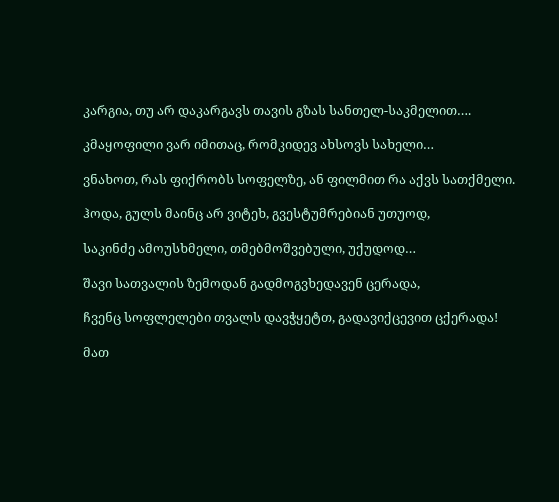კარგია, თუ არ დაკარგავს თავის გზას სანთელ-საკმელით….

კმაყოფილი ვარ იმითაც, რომკიდევ ახსოვს სახელი…

ვნახოთ, რას ფიქრობს სოფელზე, ან ფილმით რა აქვს სათქმელი.

ჰოდა, გულს მაინც არ ვიტეხ, გვესტუმრებიან უთუოდ,

საკინძე ამოუსხმელი, თმებმოშვებული, უქუდოდ…

შავი სათვალის ზემოდან გადმოგვხედავენ ცერადა,

ჩვენც სოფლელები თვალს დავჭყეტთ, გადავიქცევით ცქერადა!

მათ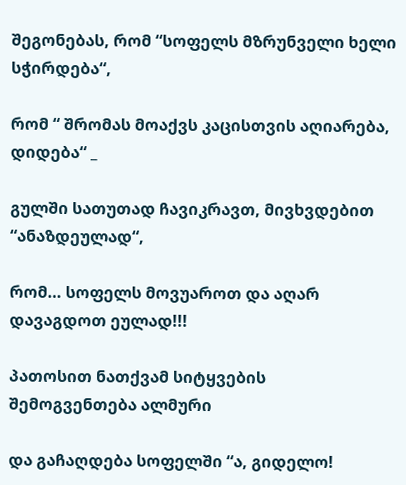შეგონებას, რომ “სოფელს მზრუნველი ხელი სჭირდება“,

რომ “ შრომას მოაქვს კაცისთვის აღიარება, დიდება“ _

გულში სათუთად ჩავიკრავთ, მივხვდებით “ანაზდეულად“,

რომ… სოფელს მოვუაროთ და აღარ დავაგდოთ ეულად!!!

პათოსით ნათქვამ სიტყვების შემოგვენთება ალმური

და გაჩაღდება სოფელში “ა, გიდელო!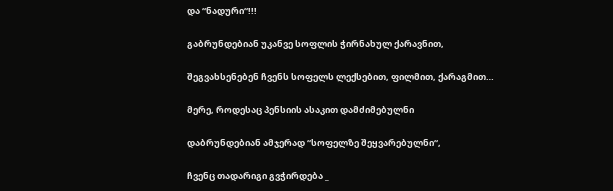და “ნადური“!!!

გაბრუნდებიან უკანვე სოფლის ჭირნახულ ქარავნით,

შეგვახსენებენ ჩვენს სოფელს ლექსებით, ფილმით, ქარაგმით…

მერე, როდესაც პენსიის ასაკით დამძიმებულნი

დაბრუნდებიან ამჯერად “სოფელზე შეყვარებულნი“,

ჩვენც თადარიგი გვჭირდება _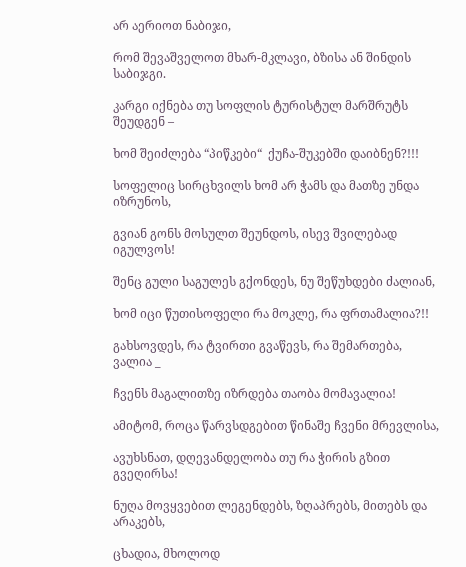არ აერიოთ ნაბიჯი,

რომ შევაშველოთ მხარ-მკლავი, ბზისა ან შინდის საბიჯგი.

კარგი იქნება თუ სოფლის ტურისტულ მარშრუტს შეუდგენ –

ხომ შეიძლება “პიწკები“  ქუჩა-შუკებში დაიბნენ?!!!

სოფელიც სირცხვილს ხომ არ ჭამს და მათზე უნდა იზრუნოს,

გვიან გონს მოსულთ შეუნდოს, ისევ შვილებად იგულვოს!

შენც გული საგულეს გქონდეს, ნუ შეწუხდები ძალიან,

ხომ იცი წუთისოფელი რა მოკლე, რა ფრთამალია?!!

გახსოვდეს, რა ტვირთი გვაწევს, რა შემართება, ვალია _

ჩვენს მაგალითზე იზრდება თაობა მომავალია!

ამიტომ, როცა წარვსდგებით წინაშე ჩვენი მრევლისა,

ავუხსნათ, დღევანდელობა თუ რა ჭირის გზით გვეღირსა!

ნუღა მოვყვებით ლეგენდებს, ზღაპრებს, მითებს და არაკებს,

ცხადია, მხოლოდ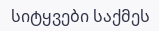სიტყვები საქმეს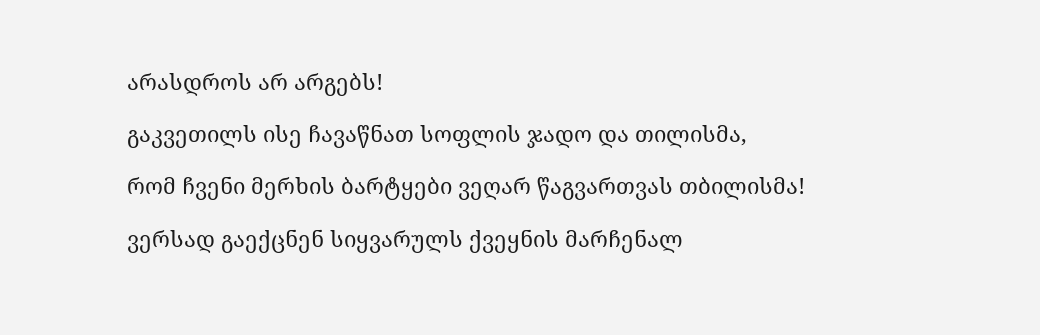არასდროს არ არგებს!

გაკვეთილს ისე ჩავაწნათ სოფლის ჯადო და თილისმა,

რომ ჩვენი მერხის ბარტყები ვეღარ წაგვართვას თბილისმა!

ვერსად გაექცნენ სიყვარულს ქვეყნის მარჩენალ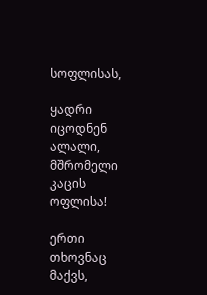სოფლისას,

ყადრი იცოდნენ ალალი, მშრომელი კაცის ოფლისა!

ერთი თხოვნაც მაქვს,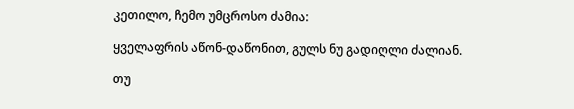კეთილო, ჩემო უმცროსო ძამია:

ყველაფრის აწონ-დაწონით, გულს ნუ გადიღლი ძალიან.

თუ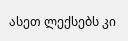ასეთ ლექსებს კი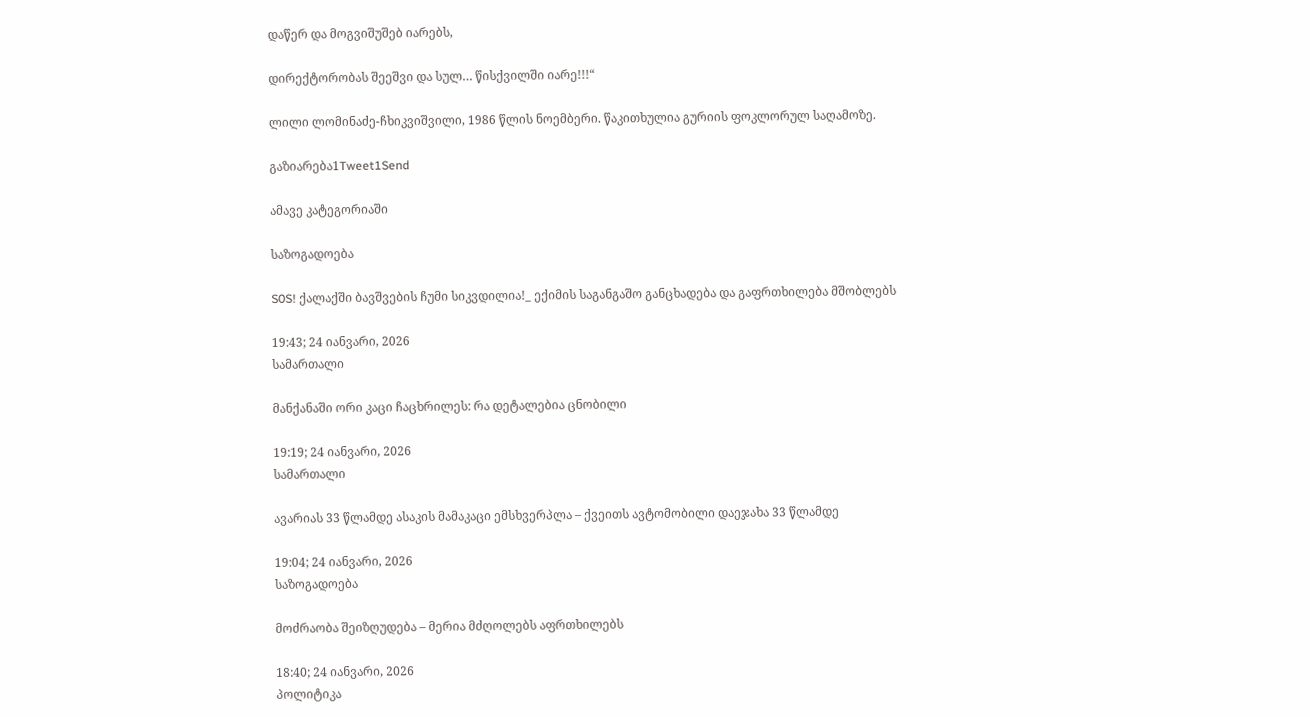დაწერ და მოგვიშუშებ იარებს,

დირექტორობას შეეშვი და სულ… წისქვილში იარე!!!“

ლილი ლომინაძე-ჩხიკვიშვილი, 1986 წლის ნოემბერი. წაკითხულია გურიის ფოკლორულ საღამოზე.

გაზიარება1Tweet1Send

ამავე კატეგორიაში

საზოგადოება

S0S! ქალაქში ბავშვების ჩუმი სიკვდილია!_ ექიმის საგანგაშო განცხადება და გაფრთხილება მშობლებს

19:43; 24 იანვარი, 2026
სამართალი

მანქანაში ორი კაცი ჩაცხრილეს: რა დეტალებია ცნობილი

19:19; 24 იანვარი, 2026
სამართალი

ავარიას 33 წლამდე ასაკის მამაკაცი ემსხვერპლა – ქვეითს ავტომობილი დაეჯახა 33 წლამდე

19:04; 24 იანვარი, 2026
საზოგადოება

მოძრაობა შეიზღუდება – მერია მძღოლებს აფრთხილებს

18:40; 24 იანვარი, 2026
პოლიტიკა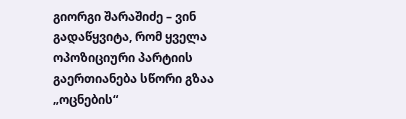გიორგი შარაშიძე – ვინ გადაწყვიტა, რომ ყველა ოპოზიციური პარტიის გაერთიანება სწორი გზაა „ოცნების“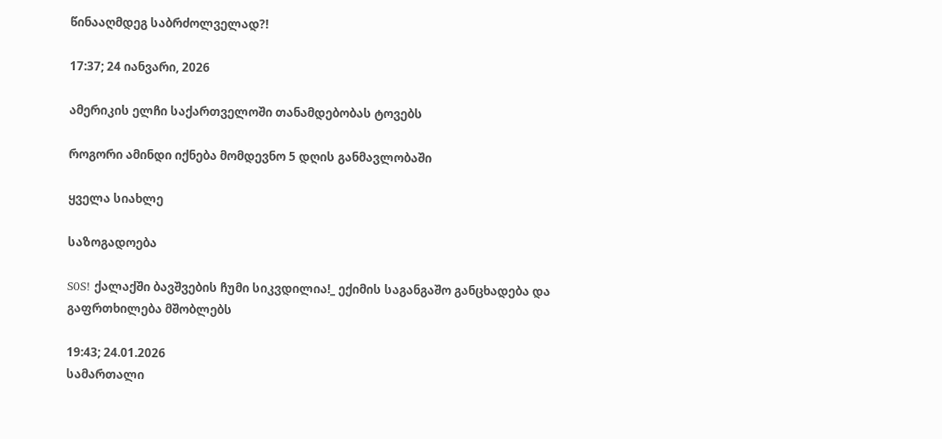წინააღმდეგ საბრძოლველად?!

17:37; 24 იანვარი, 2026

ამერიკის ელჩი საქართველოში თანამდებობას ტოვებს

როგორი ამინდი იქნება მომდევნო 5 დღის განმავლობაში

ყველა სიახლე

საზოგადოება

S0S! ქალაქში ბავშვების ჩუმი სიკვდილია!_ ექიმის საგანგაშო განცხადება და გაფრთხილება მშობლებს

19:43; 24.01.2026
სამართალი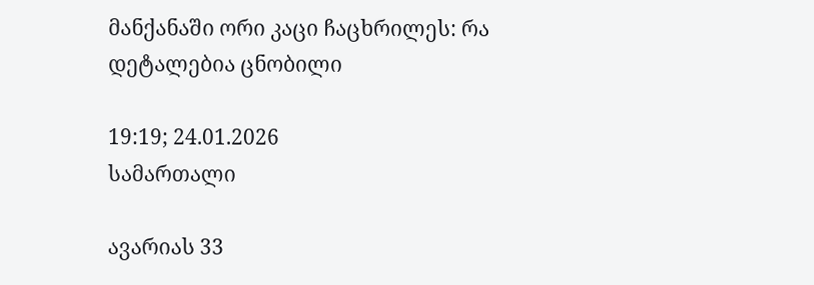მანქანაში ორი კაცი ჩაცხრილეს: რა დეტალებია ცნობილი

19:19; 24.01.2026
სამართალი

ავარიას 33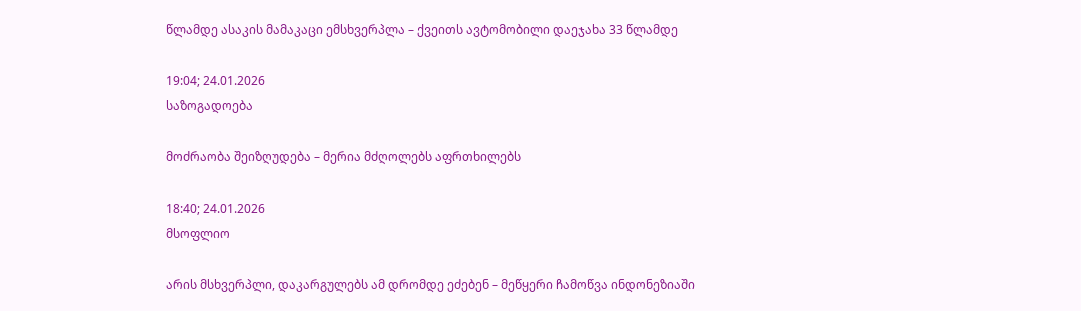წლამდე ასაკის მამაკაცი ემსხვერპლა – ქვეითს ავტომობილი დაეჯახა 33 წლამდე

19:04; 24.01.2026
საზოგადოება

მოძრაობა შეიზღუდება – მერია მძღოლებს აფრთხილებს

18:40; 24.01.2026
მსოფლიო

არის მსხვერპლი, დაკარგულებს ამ დრომდე ეძებენ – მეწყერი ჩამოწვა ინდონეზიაში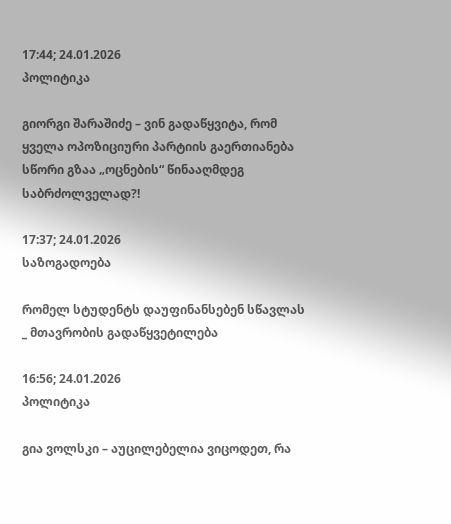17:44; 24.01.2026
პოლიტიკა

გიორგი შარაშიძე – ვინ გადაწყვიტა, რომ ყველა ოპოზიციური პარტიის გაერთიანება სწორი გზაა „ოცნების“ წინააღმდეგ საბრძოლველად?!

17:37; 24.01.2026
საზოგადოება

რომელ სტუდენტს დაუფინანსებენ სწავლას _ მთავრობის გადაწყვეტილება

16:56; 24.01.2026
პოლიტიკა

გია ვოლსკი – აუცილებელია ვიცოდეთ, რა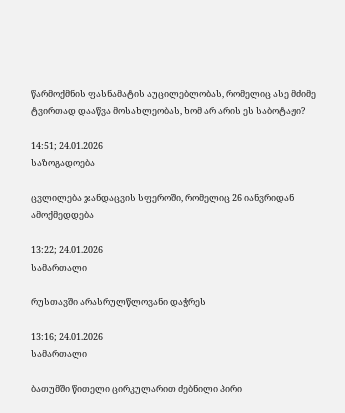წარმოქმნის ფასნამატის აუცილებლობას, რომელიც ასე მძიმე ტვირთად დააწვა მოსახლეობას, ხომ არ არის ეს საბოტაჟი?

14:51; 24.01.2026
საზოგადოება

ცვლილება ჯანდაცვის სფეროში, რომელიც 26 იანვრიდან ამოქმედდება

13:22; 24.01.2026
სამართალი

რუსთავში არასრულწლოვანი დაჭრეს

13:16; 24.01.2026
სამართალი

ბათუმში წითელი ცირკულარით ძებნილი პირი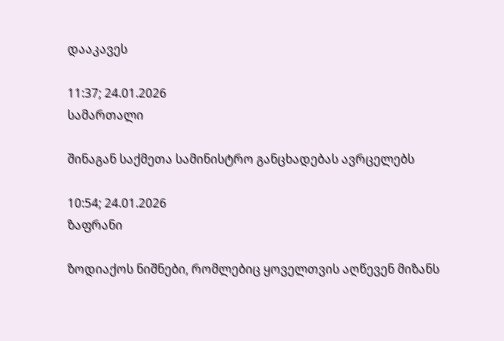დააკავეს

11:37; 24.01.2026
სამართალი

შინაგან საქმეთა სამინისტრო განცხადებას ავრცელებს

10:54; 24.01.2026
ზაფრანი

ზოდიაქოს ნიშნები, რომლებიც ყოველთვის აღწევენ მიზანს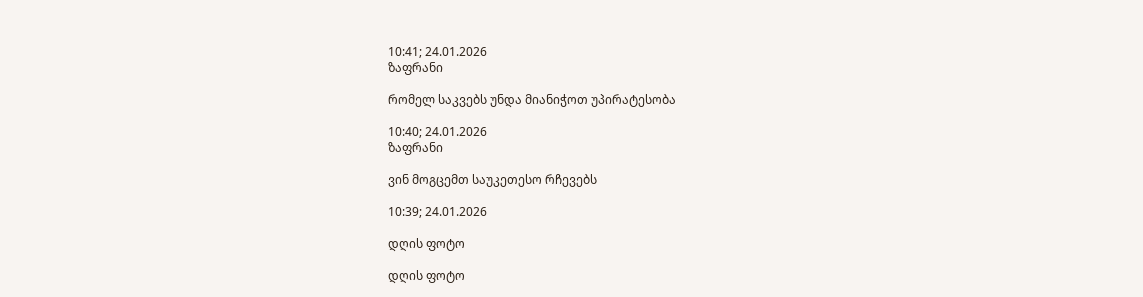10:41; 24.01.2026
ზაფრანი

რომელ საკვებს უნდა მიანიჭოთ უპირატესობა

10:40; 24.01.2026
ზაფრანი

ვინ მოგცემთ საუკეთესო რჩევებს

10:39; 24.01.2026

დღის ფოტო

დღის ფოტო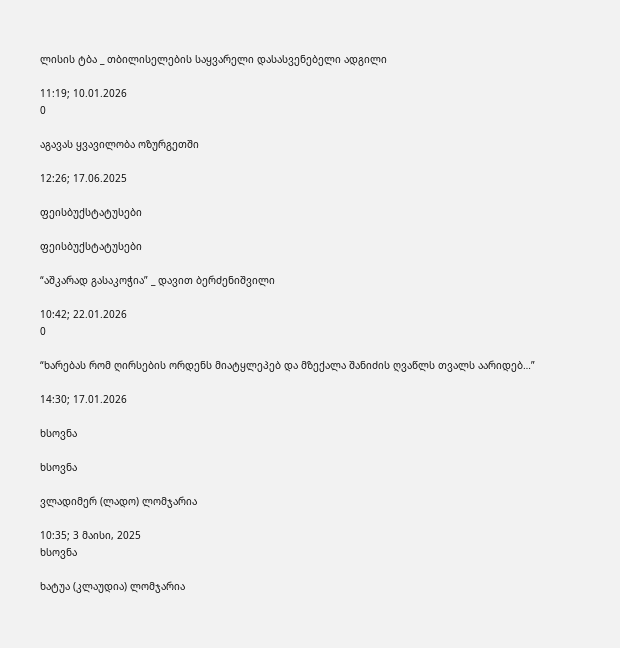ლისის ტბა _ თბილისელების საყვარელი დასასვენებელი ადგილი

11:19; 10.01.2026
0

აგავას ყვავილობა ოზურგეთში

12:26; 17.06.2025

ფეისბუქსტატუსები

ფეისბუქსტატუსები

“აშკარად გასაკოჭია” _ დავით ბერძენიშვილი

10:42; 22.01.2026
0

“ხარებას რომ ღირსების ორდენს მიატყლეპებ და მზექალა შანიძის ღვაწლს თვალს აარიდებ…”

14:30; 17.01.2026

ხსოვნა

ხსოვნა

ვლადიმერ (ლადო) ლომჯარია

10:35; 3 მაისი, 2025
ხსოვნა

ხატუა (კლაუდია) ლომჯარია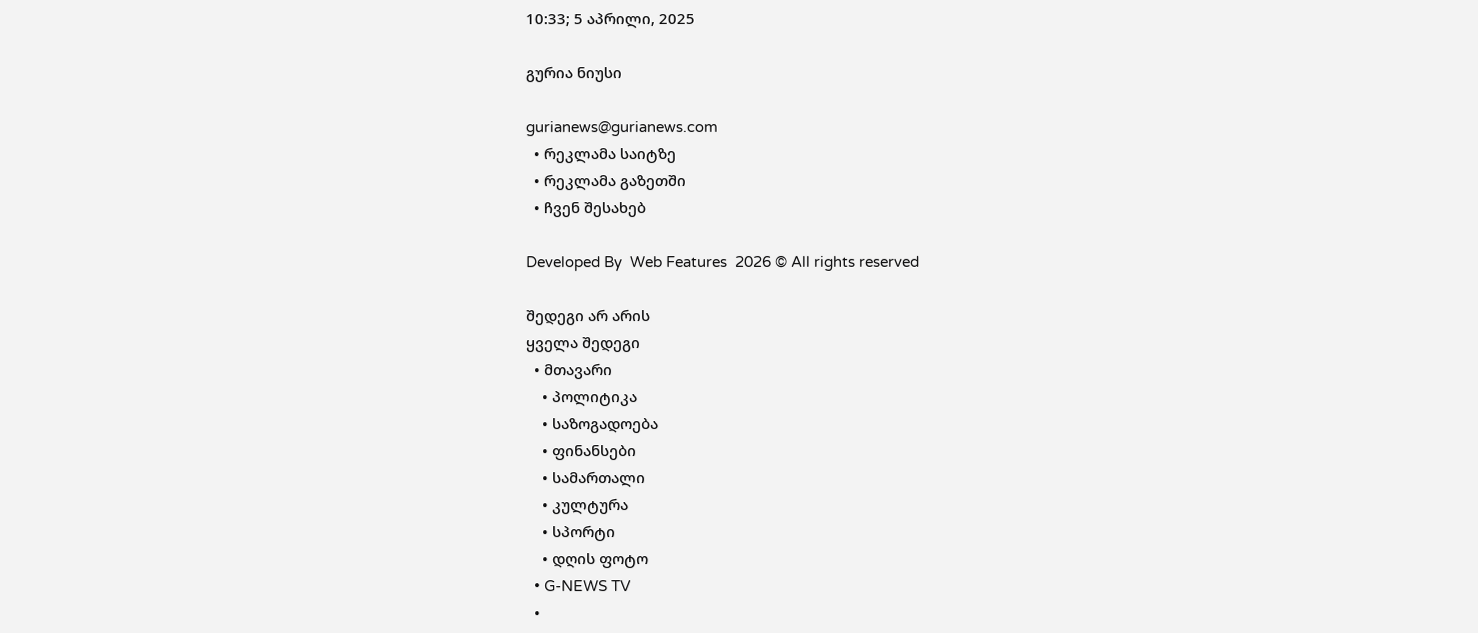10:33; 5 აპრილი, 2025

გურია ნიუსი

gurianews@gurianews.com
  • რეკლამა საიტზე
  • რეკლამა გაზეთში
  • ჩვენ შესახებ

Developed By  Web Features  2026 © All rights reserved

შედეგი არ არის
ყველა შედეგი
  • მთავარი
    • პოლიტიკა
    • საზოგადოება
    • ფინანსები
    • სამართალი
    • კულტურა
    • სპორტი
    • დღის ფოტო
  • G-NEWS TV
  •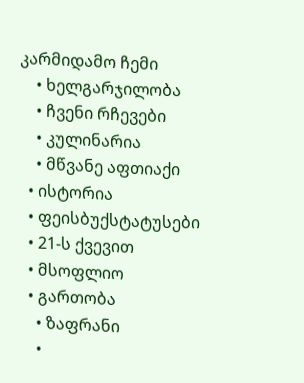კარმიდამო ჩემი
    • ხელგარჯილობა
    • ჩვენი რჩევები
    • კულინარია
    • მწვანე აფთიაქი
  • ისტორია
  • ფეისბუქსტატუსები
  • 21-ს ქვევით
  • მსოფლიო
  • გართობა
    • ზაფრანი
    •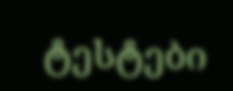ტესტები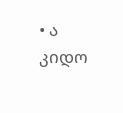• ა კიდო